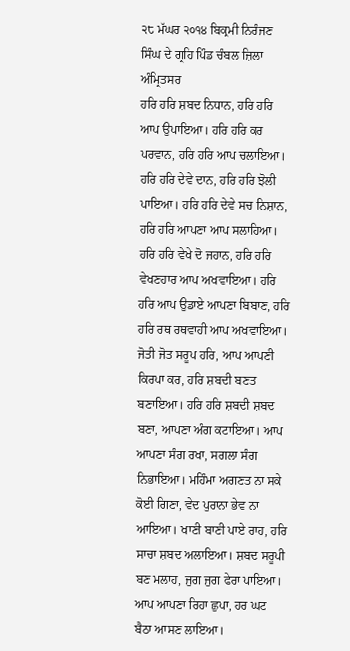੨੮ ਮੱਘਰ ੨੦੧੪ ਬਿਕ੍ਰਮੀ ਨਿਰੰਜਣ ਸਿੰਘ ਦੇ ਗ੍ਰਹਿ ਪਿੰਡ ਚੰਬਲ ਜ਼ਿਲਾ ਅੰਮ੍ਰਿਤਸਰ
ਹਰਿ ਹਰਿ ਸ਼ਬਦ ਨਿਧਾਨ, ਹਰਿ ਹਰਿ ਆਪ ਉਪਾਇਆ। ਹਰਿ ਹਰਿ ਕਰ ਪਰਵਾਨ, ਹਰਿ ਹਰਿ ਆਪ ਚਲਾਇਆ। ਹਰਿ ਹਰਿ ਦੇਵੇ ਦਾਨ, ਹਰਿ ਹਰਿ ਝੋਲੀ ਪਾਇਆ। ਹਰਿ ਹਰਿ ਦੇਵੇ ਸਚ ਨਿਸ਼ਾਨ, ਹਰਿ ਹਰਿ ਆਪਣਾ ਆਪ ਸਲਾਹਿਆ। ਹਰਿ ਹਰਿ ਵੇਖੇ ਦੋ ਜਹਾਨ, ਹਰਿ ਹਰਿ ਵੇਖਣਹਾਰ ਆਪ ਅਖਵਾਇਆ। ਹਰਿ ਹਰਿ ਆਪ ਉਡਾਏ ਆਪਣਾ ਬਿਬਾਣ, ਹਰਿ ਹਰਿ ਰਥ ਰਥਵਾਹੀ ਆਪ ਅਖਵਾਇਆ। ਜੋਤੀ ਜੋਤ ਸਰੂਪ ਹਰਿ, ਆਪ ਆਪਣੀ ਕਿਰਪਾ ਕਰ, ਹਰਿ ਸ਼ਬਦੀ ਬਣਤ ਬਣਾਇਆ। ਹਰਿ ਹਰਿ ਸ਼ਬਦੀ ਸ਼ਬਦ ਬਣਾ, ਆਪਣਾ ਅੰਗ ਕਟਾਇਆ। ਆਪ ਆਪਣਾ ਸੰਗ ਰਖਾ, ਸਗਲਾ ਸੰਗ ਨਿਭਾਇਆ। ਮਹਿੰਮਾ ਅਗਣਤ ਨਾ ਸਕੇ ਕੋਈ ਗਿਣਾ, ਵੇਦ ਪੁਰਾਨਾ ਭੇਵ ਨਾ ਆਇਆ। ਖਾਣੀ ਬਾਣੀ ਪਾਏ ਰਾਹ, ਹਰਿ ਸਾਚਾ ਸ਼ਬਦ ਅਲਾਇਆ। ਸ਼ਬਦ ਸਰੂਪੀ ਬਣ ਮਲਾਹ, ਜੁਗ ਜੁਗ ਫੇਰਾ ਪਾਇਆ। ਆਪ ਆਪਣਾ ਰਿਹਾ ਛੁਪਾ, ਹਰ ਘਟ ਬੈਠਾ ਆਸਣ ਲਾਇਆ।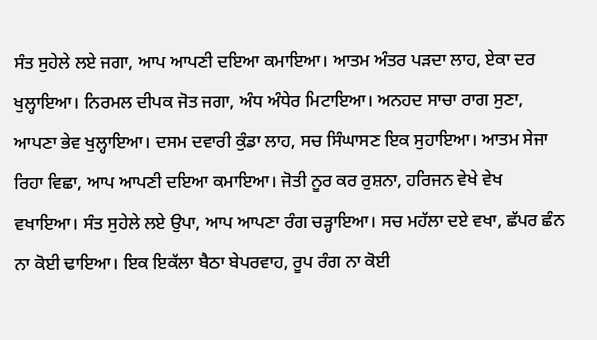ਸੰਤ ਸੁਹੇਲੇ ਲਏ ਜਗਾ, ਆਪ ਆਪਣੀ ਦਇਆ ਕਮਾਇਆ। ਆਤਮ ਅੰਤਰ ਪੜਦਾ ਲਾਹ, ਏਕਾ ਦਰ ਖੁਲ੍ਹਾਇਆ। ਨਿਰਮਲ ਦੀਪਕ ਜੋਤ ਜਗਾ, ਅੰਧ ਅੰਧੇਰ ਮਿਟਾਇਆ। ਅਨਹਦ ਸਾਚਾ ਰਾਗ ਸੁਣਾ, ਆਪਣਾ ਭੇਵ ਖੁਲ੍ਹਾਇਆ। ਦਸਮ ਦਵਾਰੀ ਕੁੰਡਾ ਲਾਹ, ਸਚ ਸਿੰਘਾਸਣ ਇਕ ਸੁਹਾਇਆ। ਆਤਮ ਸੇਜਾ ਰਿਹਾ ਵਿਛਾ, ਆਪ ਆਪਣੀ ਦਇਆ ਕਮਾਇਆ। ਜੋਤੀ ਨੂਰ ਕਰ ਰੁਸ਼ਨਾ, ਹਰਿਜਨ ਵੇਖੇ ਵੇਖ ਵਖਾਇਆ। ਸੰਤ ਸੁਹੇਲੇ ਲਏ ਉਪਾ, ਆਪ ਆਪਣਾ ਰੰਗ ਚੜ੍ਹਾਇਆ। ਸਚ ਮਹੱਲਾ ਦਏ ਵਖਾ, ਛੱਪਰ ਛੰਨ ਨਾ ਕੋਈ ਢਾਇਆ। ਇਕ ਇਕੱਲਾ ਬੈਠਾ ਬੇਪਰਵਾਹ, ਰੂਪ ਰੰਗ ਨਾ ਕੋਈ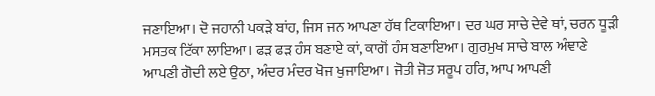ਜਣਾਇਆ। ਦੋ ਜਹਾਨੀ ਪਕੜੇ ਬਾਂਹ, ਜਿਸ ਜਨ ਆਪਣਾ ਹੱਥ ਟਿਕਾਇਆ। ਦਰ ਘਰ ਸਾਚੇ ਦੇਵੇ ਥਾਂ, ਚਰਨ ਧੂੜੀ ਮਸਤਕ ਟਿੱਕਾ ਲਾਇਆ। ਫੜ ਫੜ ਹੰਸ ਬਣਾਏ ਕਾਂ, ਕਾਗੋਂ ਹੰਸ ਬਣਾਇਆ। ਗੁਰਮੁਖ ਸਾਚੇ ਬਾਲ ਅੰਞਾਣੇ ਆਪਣੀ ਗੋਦੀ ਲਏ ਉਠਾ, ਅੰਦਰ ਮੰਦਰ ਖੋਜ ਖੁਜਾਇਆ। ਜੋਤੀ ਜੋਤ ਸਰੂਪ ਹਰਿ, ਆਪ ਆਪਣੀ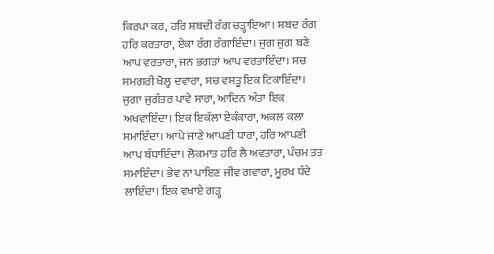ਕਿਰਪਾ ਕਰ, ਹਰਿ ਸ਼ਬਦੀ ਰੰਗ ਚੜ੍ਹਾਇਆ। ਸ਼ਬਦ ਰੰਗ ਹਰਿ ਕਰਤਾਰਾ, ਏਕਾ ਰੰਗ ਰੰਗਾਇੰਦਾ। ਜੁਗ ਜੁਗ ਬਣੇ ਆਪ ਵਰਤਾਰਾ, ਜਨ ਭਗਤਾਂ ਆਪ ਵਰਤਾਇੰਦਾ। ਸਚ ਸਮਗਰੀ ਖੋਲ੍ਹ ਦਵਾਰਾ, ਸਚ ਵਸਤੂ ਇਕ ਟਿਕਾਇੰਦਾ। ਜੁਗਾ ਜੁਗੰਤਰ ਪਾਵੇ ਸਾਰਾ, ਆਦਿਨ ਅੰਤਾ ਇਕ ਅਖਵਾਇੰਦਾ। ਇਕ ਇਕੱਲਾ ਏਕੰਕਾਰਾ, ਅਕਲ ਕਲਾ ਸਮਾਇੰਦਾ। ਆਪੇ ਜਾਣੇ ਆਪਣੀ ਧਾਰਾ, ਹਰਿ ਆਪਣੀ ਆਪ ਬੰਧਾਇੰਦਾ। ਲੋਕਮਾਤ ਹਰਿ ਲੈ ਅਵਤਾਰਾ, ਪੰਚਮ ਤਤ ਸਮਾਇੰਦਾ। ਭੇਵ ਨਾ ਪਾਇਣ ਜੀਵ ਗਵਾਰਾ, ਮੂਰਖ ਧੰਦੇ ਲਾਇੰਦਾ। ਇਕ ਵਖਾਏ ਗੜ੍ਹ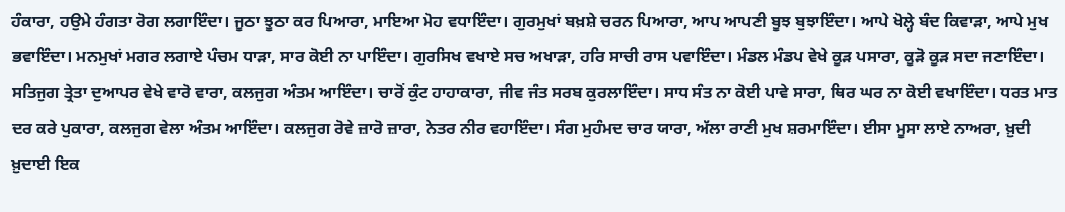ਹੰਕਾਰਾ, ਹਉਮੇ ਹੰਗਤਾ ਰੋਗ ਲਗਾਇੰਦਾ। ਜੂਠਾ ਝੂਠਾ ਕਰ ਪਿਆਰਾ, ਮਾਇਆ ਮੋਹ ਵਧਾਇੰਦਾ। ਗੁਰਮੁਖਾਂ ਬਖ਼ਸ਼ੇ ਚਰਨ ਪਿਆਰਾ, ਆਪ ਆਪਣੀ ਬੂਝ ਬੁਝਾਇੰਦਾ। ਆਪੇ ਖੋਲ੍ਹੇ ਬੰਦ ਕਿਵਾੜਾ, ਆਪੇ ਮੁਖ ਭਵਾਇੰਦਾ। ਮਨਮੁਖਾਂ ਮਗਰ ਲਗਾਏ ਪੰਚਮ ਧਾੜਾ, ਸਾਰ ਕੋਈ ਨਾ ਪਾਇੰਦਾ। ਗੁਰਸਿਖ ਵਖਾਏ ਸਚ ਅਖਾੜਾ, ਹਰਿ ਸਾਚੀ ਰਾਸ ਪਵਾਇੰਦਾ। ਮੰਡਲ ਮੰਡਪ ਵੇਖੇ ਕੂੜ ਪਸਾਰਾ, ਕੂੜੋ ਕੂੜ ਸਦਾ ਜਣਾਇੰਦਾ। ਸਤਿਜੁਗ ਤ੍ਰੇਤਾ ਦੁਆਪਰ ਵੇਖੇ ਵਾਰੋ ਵਾਰਾ, ਕਲਜੁਗ ਅੰਤਮ ਆਇੰਦਾ। ਚਾਰੋਂ ਕੁੰਟ ਹਾਹਾਕਾਰਾ, ਜੀਵ ਜੰਤ ਸਰਬ ਕੁਰਲਾਇੰਦਾ। ਸਾਧ ਸੰਤ ਨਾ ਕੋਈ ਪਾਵੇ ਸਾਰਾ, ਥਿਰ ਘਰ ਨਾ ਕੋਈ ਵਖਾਇੰਦਾ। ਧਰਤ ਮਾਤ ਦਰ ਕਰੇ ਪੁਕਾਰਾ, ਕਲਜੁਗ ਵੇਲਾ ਅੰਤਮ ਆਇੰਦਾ। ਕਲਜੁਗ ਰੋਵੇ ਜ਼ਾਰੋ ਜ਼ਾਰਾ, ਨੇਤਰ ਨੀਰ ਵਹਾਇੰਦਾ। ਸੰਗ ਮੁਹੰਮਦ ਚਾਰ ਯਾਰਾ, ਅੱਲਾ ਰਾਣੀ ਮੁਖ ਸ਼ਰਮਾਇੰਦਾ। ਈਸਾ ਮੂਸਾ ਲਾਏ ਨਾਅਰਾ, ਖ਼ੁਦੀ ਖ਼ੁਦਾਈ ਇਕ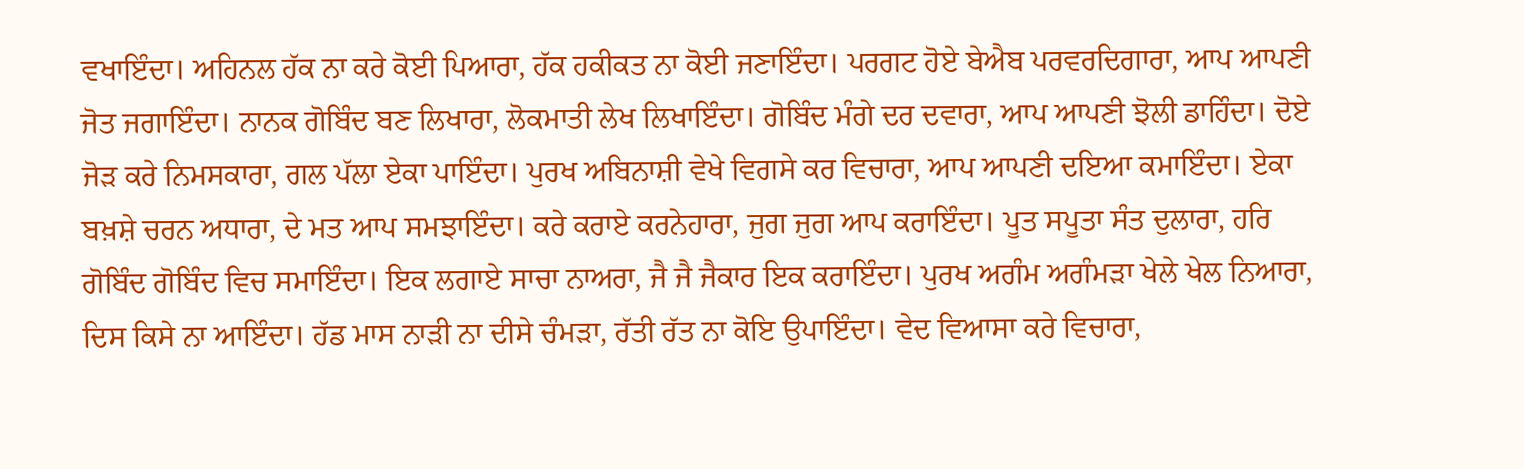ਵਖਾਇੰਦਾ। ਅਹਿਨਲ ਹੱਕ ਨਾ ਕਰੇ ਕੋਈ ਪਿਆਰਾ, ਹੱਕ ਹਕੀਕਤ ਨਾ ਕੋਈ ਜਣਾਇੰਦਾ। ਪਰਗਟ ਹੋਏ ਬੇਐਬ ਪਰਵਰਦਿਗਾਰਾ, ਆਪ ਆਪਣੀ ਜੋਤ ਜਗਾਇੰਦਾ। ਨਾਨਕ ਗੋਬਿੰਦ ਬਣ ਲਿਖਾਰਾ, ਲੋਕਮਾਤੀ ਲੇਖ ਲਿਖਾਇੰਦਾ। ਗੋਬਿੰਦ ਮੰਗੇ ਦਰ ਦਵਾਰਾ, ਆਪ ਆਪਣੀ ਝੋਲੀ ਡਾਹਿੰਦਾ। ਦੋਏ ਜੋੜ ਕਰੇ ਨਿਮਸਕਾਰਾ, ਗਲ ਪੱਲਾ ਏਕਾ ਪਾਇੰਦਾ। ਪੁਰਖ ਅਬਿਨਾਸ਼ੀ ਵੇਖੇ ਵਿਗਸੇ ਕਰ ਵਿਚਾਰਾ, ਆਪ ਆਪਣੀ ਦਇਆ ਕਮਾਇੰਦਾ। ਏਕਾ ਬਖ਼ਸ਼ੇ ਚਰਨ ਅਧਾਰਾ, ਦੇ ਮਤ ਆਪ ਸਮਝਾਇੰਦਾ। ਕਰੇ ਕਰਾਏ ਕਰਨੇਹਾਰਾ, ਜੁਗ ਜੁਗ ਆਪ ਕਰਾਇੰਦਾ। ਪੂਤ ਸਪੂਤਾ ਸੰਤ ਦੁਲਾਰਾ, ਹਰਿ ਗੋਬਿੰਦ ਗੋਬਿੰਦ ਵਿਚ ਸਮਾਇੰਦਾ। ਇਕ ਲਗਾਏ ਸਾਚਾ ਨਾਅਰਾ, ਜੈ ਜੈ ਜੈਕਾਰ ਇਕ ਕਰਾਇੰਦਾ। ਪੁਰਖ ਅਗੰਮ ਅਗੰਮੜਾ ਖੇਲੇ ਖੇਲ ਨਿਆਰਾ, ਦਿਸ ਕਿਸੇ ਨਾ ਆਇੰਦਾ। ਹੱਡ ਮਾਸ ਨਾੜੀ ਨਾ ਦੀਸੇ ਚੰਮੜਾ, ਰੱਤੀ ਰੱਤ ਨਾ ਕੋਇ ਉਪਾਇੰਦਾ। ਵੇਦ ਵਿਆਸਾ ਕਰੇ ਵਿਚਾਰਾ,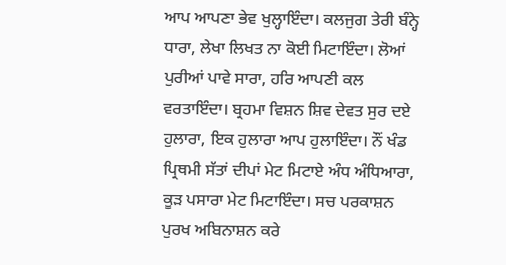ਆਪ ਆਪਣਾ ਭੇਵ ਖੁਲ੍ਹਾਇੰਦਾ। ਕਲਜੁਗ ਤੇਰੀ ਬੰਨ੍ਹੇ ਧਾਰਾ, ਲੇਖਾ ਲਿਖਤ ਨਾ ਕੋਈ ਮਿਟਾਇੰਦਾ। ਲੋਆਂ ਪੁਰੀਆਂ ਪਾਵੇ ਸਾਰਾ, ਹਰਿ ਆਪਣੀ ਕਲ ਵਰਤਾਇੰਦਾ। ਬ੍ਰਹਮਾ ਵਿਸ਼ਨ ਸ਼ਿਵ ਦੇਵਤ ਸੁਰ ਦਏ ਹੁਲਾਰਾ, ਇਕ ਹੁਲਾਰਾ ਆਪ ਹੁਲਾਇੰਦਾ। ਨੌਂ ਖੰਡ ਪ੍ਰਿਥਮੀ ਸੱਤਾਂ ਦੀਪਾਂ ਮੇਟ ਮਿਟਾਏ ਅੰਧ ਅੰਧਿਆਰਾ, ਕੂੜ ਪਸਾਰਾ ਮੇਟ ਮਿਟਾਇੰਦਾ। ਸਚ ਪਰਕਾਸ਼ਨ ਪੁਰਖ ਅਬਿਨਾਸ਼ਨ ਕਰੇ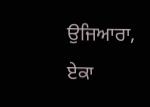ਉਜਿਆਰਾ, ਏਕਾ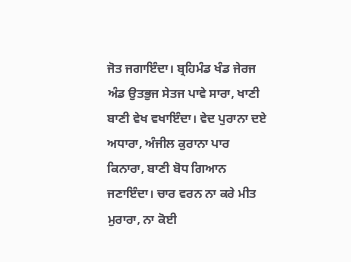ਜੋਤ ਜਗਾਇੰਦਾ। ਬ੍ਰਹਿਮੰਡ ਖੰਡ ਜੇਰਜ ਅੰਡ ਉਤਭੁਜ ਸੇਤਜ ਪਾਵੇ ਸਾਰਾ, ਖਾਣੀ ਬਾਣੀ ਵੇਖ ਵਖਾਇੰਦਾ। ਵੇਦ ਪੁਰਾਨਾ ਦਏ ਅਧਾਰਾ, ਅੰਜੀਲ ਕੁਰਾਨਾ ਪਾਰ ਕਿਨਾਰਾ, ਬਾਣੀ ਬੋਧ ਗਿਆਨ ਜਣਾਇੰਦਾ। ਚਾਰ ਵਰਨ ਨਾ ਕਰੇ ਮੀਤ ਮੁਰਾਰਾ, ਨਾ ਕੋਈ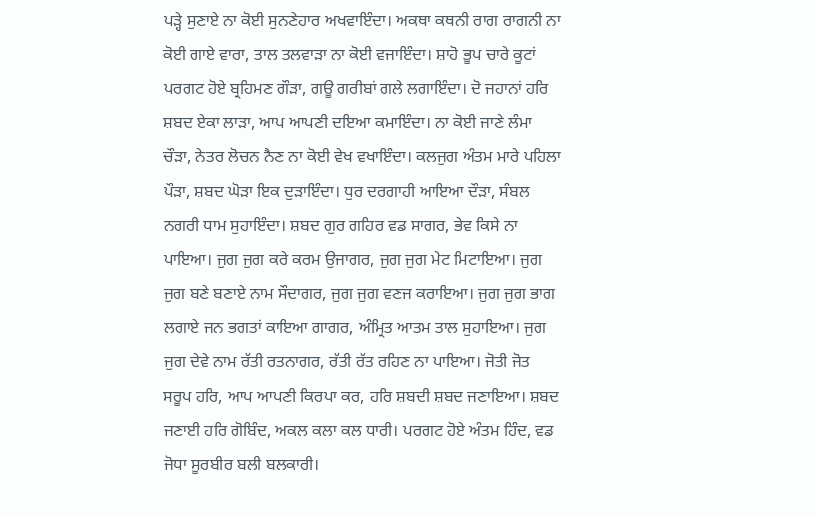ਪੜ੍ਹੇ ਸੁਣਾਏ ਨਾ ਕੋਈ ਸੁਨਣੇਹਾਰ ਅਖਵਾਇੰਦਾ। ਅਕਥਾ ਕਥਨੀ ਰਾਗ ਰਾਗਨੀ ਨਾ ਕੋਈ ਗਾਏ ਵਾਰਾ, ਤਾਲ ਤਲਵਾੜਾ ਨਾ ਕੋਈ ਵਜਾਇੰਦਾ। ਸ਼ਾਹੋ ਭੂਪ ਚਾਰੇ ਕੂਟਾਂ ਪਰਗਟ ਹੋਏ ਬ੍ਰਹਿਮਣ ਗੌੜਾ, ਗਊ ਗਰੀਬਾਂ ਗਲੇ ਲਗਾਇੰਦਾ। ਦੋ ਜਹਾਨਾਂ ਹਰਿ ਸ਼ਬਦ ਏਕਾ ਲਾੜਾ, ਆਪ ਆਪਣੀ ਦਇਆ ਕਮਾਇੰਦਾ। ਨਾ ਕੋਈ ਜਾਣੇ ਲੰਮਾ ਚੌੜਾ, ਨੇਤਰ ਲੋਚਨ ਨੈਣ ਨਾ ਕੋਈ ਵੇਖ ਵਖਾਇੰਦਾ। ਕਲਜੁਗ ਅੰਤਮ ਮਾਰੇ ਪਹਿਲਾ ਪੌੜਾ, ਸ਼ਬਦ ਘੋੜਾ ਇਕ ਦੁੜਾਇੰਦਾ। ਧੁਰ ਦਰਗਾਹੀ ਆਇਆ ਦੌੜਾ, ਸੰਬਲ ਨਗਰੀ ਧਾਮ ਸੁਹਾਇੰਦਾ। ਸ਼ਬਦ ਗੁਰ ਗਹਿਰ ਵਡ ਸਾਗਰ, ਭੇਵ ਕਿਸੇ ਨਾ ਪਾਇਆ। ਜੁਗ ਜੁਗ ਕਰੇ ਕਰਮ ਉਜਾਗਰ, ਜੁਗ ਜੁਗ ਮੇਟ ਮਿਟਾਇਆ। ਜੁਗ ਜੁਗ ਬਣੇ ਬਣਾਏ ਨਾਮ ਸੌਦਾਗਰ, ਜੁਗ ਜੁਗ ਵਣਜ ਕਰਾਇਆ। ਜੁਗ ਜੁਗ ਭਾਗ ਲਗਾਏ ਜਨ ਭਗਤਾਂ ਕਾਇਆ ਗਾਗਰ, ਅੰਮ੍ਰਿਤ ਆਤਮ ਤਾਲ ਸੁਹਾਇਆ। ਜੁਗ ਜੁਗ ਦੇਵੇ ਨਾਮ ਰੱਤੀ ਰਤਨਾਗਰ, ਰੱਤੀ ਰੱਤ ਰਹਿਣ ਨਾ ਪਾਇਆ। ਜੋਤੀ ਜੋਤ ਸਰੂਪ ਹਰਿ, ਆਪ ਆਪਣੀ ਕਿਰਪਾ ਕਰ, ਹਰਿ ਸ਼ਬਦੀ ਸ਼ਬਦ ਜਣਾਇਆ। ਸ਼ਬਦ ਜਣਾਈ ਹਰਿ ਗੋਬਿੰਦ, ਅਕਲ ਕਲਾ ਕਲ ਧਾਰੀ। ਪਰਗਟ ਹੋਏ ਅੰਤਮ ਹਿੰਦ, ਵਡ ਜੋਧਾ ਸੂਰਬੀਰ ਬਲੀ ਬਲਕਾਰੀ।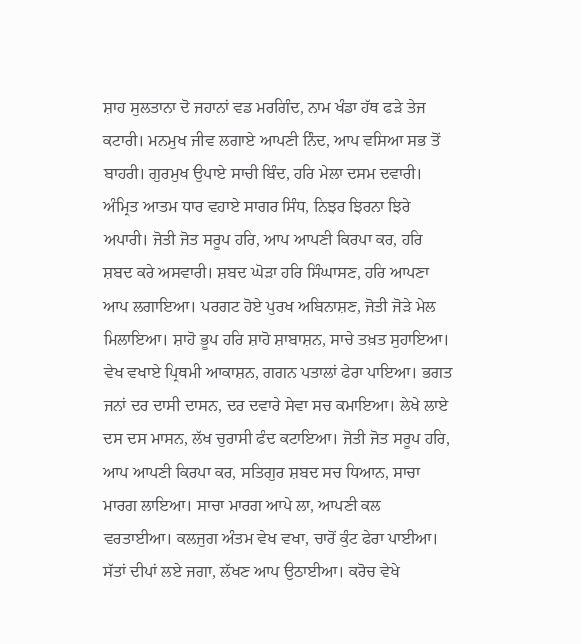ਸ਼ਾਹ ਸੁਲਤਾਨਾ ਦੋ ਜਹਾਨਾਂ ਵਡ ਮਰਗਿੰਦ, ਨਾਮ ਖੰਡਾ ਹੱਥ ਫੜੇ ਤੇਜ ਕਟਾਰੀ। ਮਨਮੁਖ ਜੀਵ ਲਗਾਏ ਆਪਣੀ ਨਿੰਦ, ਆਪ ਵਸਿਆ ਸਭ ਤੋਂ ਬਾਹਰੀ। ਗੁਰਮੁਖ ਉਪਾਏ ਸਾਚੀ ਬਿੰਦ, ਹਰਿ ਮੇਲਾ ਦਸਮ ਦਵਾਰੀ। ਅੰਮ੍ਰਿਤ ਆਤਮ ਧਾਰ ਵਹਾਏ ਸਾਗਰ ਸਿੰਧ, ਨਿਝਰ ਝਿਰਨਾ ਝਿਰੇ ਅਪਾਰੀ। ਜੋਤੀ ਜੋਤ ਸਰੂਪ ਹਰਿ, ਆਪ ਆਪਣੀ ਕਿਰਪਾ ਕਰ, ਹਰਿ ਸ਼ਬਦ ਕਰੇ ਅਸਵਾਰੀ। ਸ਼ਬਦ ਘੋੜਾ ਹਰਿ ਸਿੰਘਾਸਣ, ਹਰਿ ਆਪਣਾ ਆਪ ਲਗਾਇਆ। ਪਰਗਟ ਹੋਏ ਪੁਰਖ ਅਬਿਨਾਸ਼ਣ, ਜੋਤੀ ਜੋੜੇ ਮੇਲ ਮਿਲਾਇਆ। ਸ਼ਾਹੋ ਭੂਪ ਹਰਿ ਸ਼ਾਹੋ ਸ਼ਾਬਾਸ਼ਨ, ਸਾਚੇ ਤਖ਼ਤ ਸੁਹਾਇਆ। ਵੇਖ ਵਖਾਏ ਪ੍ਰਿਥਮੀ ਆਕਾਸ਼ਨ, ਗਗਨ ਪਤਾਲਾਂ ਫੇਰਾ ਪਾਇਆ। ਭਗਤ ਜਨਾਂ ਦਰ ਦਾਸੀ ਦਾਸਨ, ਦਰ ਦਵਾਰੇ ਸੇਵਾ ਸਚ ਕਮਾਇਆ। ਲੇਖੇ ਲਾਏ ਦਸ ਦਸ ਮਾਸਨ, ਲੱਖ ਚੁਰਾਸੀ ਫੰਦ ਕਟਾਇਆ। ਜੋਤੀ ਜੋਤ ਸਰੂਪ ਹਰਿ, ਆਪ ਆਪਣੀ ਕਿਰਪਾ ਕਰ, ਸਤਿਗੁਰ ਸ਼ਬਦ ਸਚ ਧਿਆਨ, ਸਾਚਾ ਮਾਰਗ ਲਾਇਆ। ਸਾਚਾ ਮਾਰਗ ਆਪੇ ਲਾ, ਆਪਣੀ ਕਲ ਵਰਤਾਈਆ। ਕਲਜੁਗ ਅੰਤਮ ਵੇਖ ਵਖਾ, ਚਾਰੋਂ ਕੁੰਟ ਫੇਰਾ ਪਾਈਆ। ਸੱਤਾਂ ਦੀਪਾਂ ਲਏ ਜਗਾ, ਲੱਖਣ ਆਪ ਉਠਾਈਆ। ਕਰੋਚ ਵੇਖੇ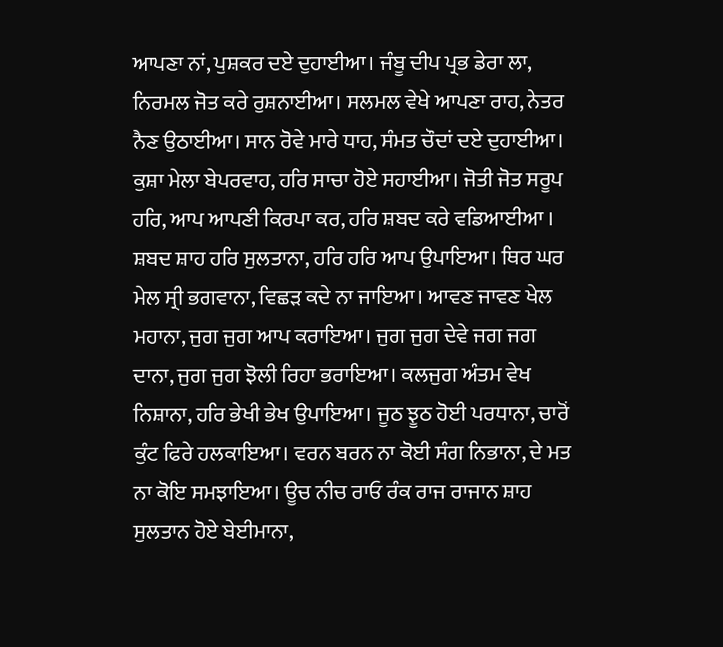ਆਪਣਾ ਨਾਂ, ਪੁਸ਼ਕਰ ਦਏ ਦੁਹਾਈਆ। ਜੰਬੂ ਦੀਪ ਪ੍ਰਭ ਡੇਰਾ ਲਾ, ਨਿਰਮਲ ਜੋਤ ਕਰੇ ਰੁਸ਼ਨਾਈਆ। ਸਲਮਲ ਵੇਖੇ ਆਪਣਾ ਰਾਹ, ਨੇਤਰ ਨੈਣ ਉਠਾਈਆ। ਸਾਨ ਰੋਵੇ ਮਾਰੇ ਧਾਹ, ਸੰਮਤ ਚੌਦਾਂ ਦਏ ਦੁਹਾਈਆ। ਕੁਸ਼ਾ ਮੇਲਾ ਬੇਪਰਵਾਹ, ਹਰਿ ਸਾਚਾ ਹੋਏ ਸਹਾਈਆ। ਜੋਤੀ ਜੋਤ ਸਰੂਪ ਹਰਿ, ਆਪ ਆਪਣੀ ਕਿਰਪਾ ਕਰ, ਹਰਿ ਸ਼ਬਦ ਕਰੇ ਵਡਿਆਈਆ । ਸ਼ਬਦ ਸ਼ਾਹ ਹਰਿ ਸੁਲਤਾਨਾ, ਹਰਿ ਹਰਿ ਆਪ ਉਪਾਇਆ। ਥਿਰ ਘਰ ਮੇਲ ਸ੍ਰੀ ਭਗਵਾਨਾ, ਵਿਛੜ ਕਦੇ ਨਾ ਜਾਇਆ। ਆਵਣ ਜਾਵਣ ਖੇਲ ਮਹਾਨਾ, ਜੁਗ ਜੁਗ ਆਪ ਕਰਾਇਆ। ਜੁਗ ਜੁਗ ਦੇਵੇ ਜਗ ਜਗ ਦਾਨਾ, ਜੁਗ ਜੁਗ ਝੋਲੀ ਰਿਹਾ ਭਰਾਇਆ। ਕਲਜੁਗ ਅੰਤਮ ਵੇਖ ਨਿਸ਼ਾਨਾ, ਹਰਿ ਭੇਖੀ ਭੇਖ ਉਪਾਇਆ। ਜੂਠ ਝੂਠ ਹੋਈ ਪਰਧਾਨਾ, ਚਾਰੋਂ ਕੁੰਟ ਫਿਰੇ ਹਲਕਾਇਆ। ਵਰਨ ਬਰਨ ਨਾ ਕੋਈ ਸੰਗ ਨਿਭਾਨਾ, ਦੇ ਮਤ ਨਾ ਕੋਇ ਸਮਝਾਇਆ। ਊਚ ਨੀਚ ਰਾਓ ਰੰਕ ਰਾਜ ਰਾਜਾਨ ਸ਼ਾਹ ਸੁਲਤਾਨ ਹੋਏ ਬੇਈਮਾਨਾ,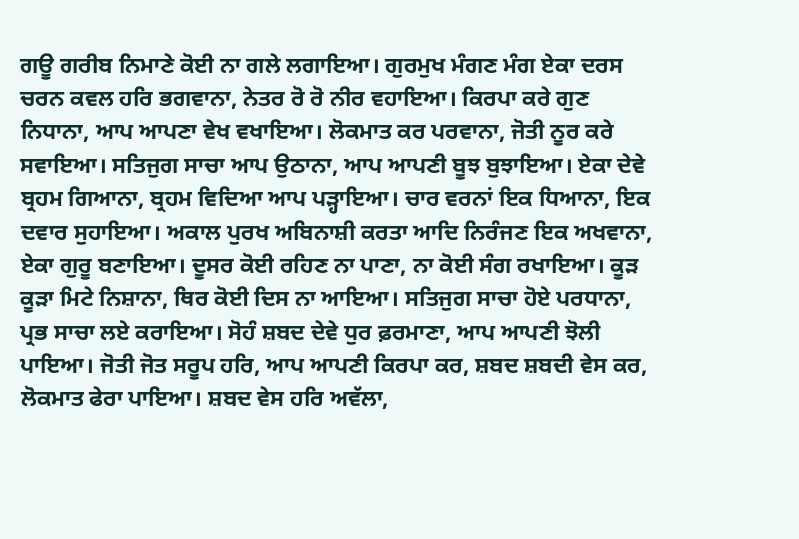ਗਊ ਗਰੀਬ ਨਿਮਾਣੇ ਕੋਈ ਨਾ ਗਲੇ ਲਗਾਇਆ। ਗੁਰਮੁਖ ਮੰਗਣ ਮੰਗ ਏਕਾ ਦਰਸ ਚਰਨ ਕਵਲ ਹਰਿ ਭਗਵਾਨਾ, ਨੇਤਰ ਰੋ ਰੋ ਨੀਰ ਵਹਾਇਆ। ਕਿਰਪਾ ਕਰੇ ਗੁਣ ਨਿਧਾਨਾ, ਆਪ ਆਪਣਾ ਵੇਖ ਵਖਾਇਆ। ਲੋਕਮਾਤ ਕਰ ਪਰਵਾਨਾ, ਜੋਤੀ ਨੂਰ ਕਰੇ ਸਵਾਇਆ। ਸਤਿਜੁਗ ਸਾਚਾ ਆਪ ਉਠਾਨਾ, ਆਪ ਆਪਣੀ ਬੂਝ ਬੁਝਾਇਆ। ਏਕਾ ਦੇਵੇ ਬ੍ਰਹਮ ਗਿਆਨਾ, ਬ੍ਰਹਮ ਵਿਦਿਆ ਆਪ ਪੜ੍ਹਾਇਆ। ਚਾਰ ਵਰਨਾਂ ਇਕ ਧਿਆਨਾ, ਇਕ ਦਵਾਰ ਸੁਹਾਇਆ। ਅਕਾਲ ਪੁਰਖ ਅਬਿਨਾਸ਼ੀ ਕਰਤਾ ਆਦਿ ਨਿਰੰਜਣ ਇਕ ਅਖਵਾਨਾ, ਏਕਾ ਗੁਰੂ ਬਣਾਇਆ। ਦੂਸਰ ਕੋਈ ਰਹਿਣ ਨਾ ਪਾਣਾ, ਨਾ ਕੋਈ ਸੰਗ ਰਖਾਇਆ। ਕੂੜ ਕੂੜਾ ਮਿਟੇ ਨਿਸ਼ਾਨਾ, ਥਿਰ ਕੋਈ ਦਿਸ ਨਾ ਆਇਆ। ਸਤਿਜੁਗ ਸਾਚਾ ਹੋਏ ਪਰਧਾਨਾ, ਪ੍ਰਭ ਸਾਚਾ ਲਏ ਕਰਾਇਆ। ਸੋਹੰ ਸ਼ਬਦ ਦੇਵੇ ਧੁਰ ਫ਼ਰਮਾਣਾ, ਆਪ ਆਪਣੀ ਝੋਲੀ ਪਾਇਆ। ਜੋਤੀ ਜੋਤ ਸਰੂਪ ਹਰਿ, ਆਪ ਆਪਣੀ ਕਿਰਪਾ ਕਰ, ਸ਼ਬਦ ਸ਼ਬਦੀ ਵੇਸ ਕਰ, ਲੋਕਮਾਤ ਫੇਰਾ ਪਾਇਆ। ਸ਼ਬਦ ਵੇਸ ਹਰਿ ਅਵੱਲਾ,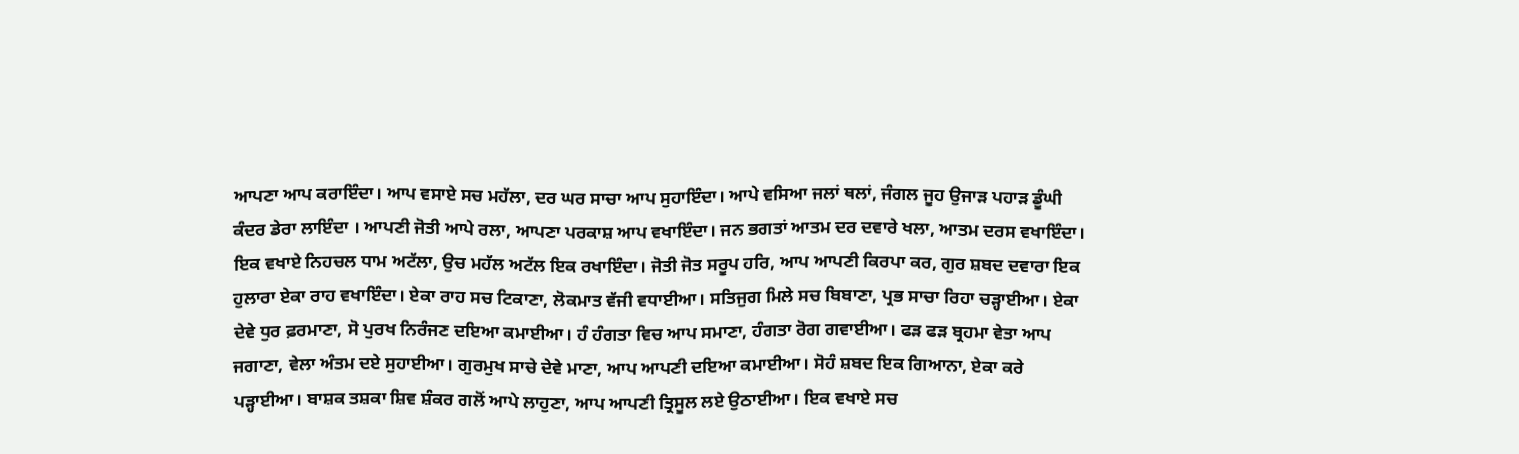ਆਪਣਾ ਆਪ ਕਰਾਇੰਦਾ। ਆਪ ਵਸਾਏ ਸਚ ਮਹੱਲਾ, ਦਰ ਘਰ ਸਾਚਾ ਆਪ ਸੁਹਾਇੰਦਾ। ਆਪੇ ਵਸਿਆ ਜਲਾਂ ਥਲਾਂ, ਜੰਗਲ ਜੂਹ ਉਜਾੜ ਪਹਾੜ ਡੂੰਘੀ ਕੰਦਰ ਡੇਰਾ ਲਾਇੰਦਾ । ਆਪਣੀ ਜੋਤੀ ਆਪੇ ਰਲਾ, ਆਪਣਾ ਪਰਕਾਸ਼ ਆਪ ਵਖਾਇੰਦਾ। ਜਨ ਭਗਤਾਂ ਆਤਮ ਦਰ ਦਵਾਰੇ ਖਲਾ, ਆਤਮ ਦਰਸ ਵਖਾਇੰਦਾ। ਇਕ ਵਖਾਏ ਨਿਹਚਲ ਧਾਮ ਅਟੱਲਾ, ਉਚ ਮਹੱਲ ਅਟੱਲ ਇਕ ਰਖਾਇੰਦਾ। ਜੋਤੀ ਜੋਤ ਸਰੂਪ ਹਰਿ, ਆਪ ਆਪਣੀ ਕਿਰਪਾ ਕਰ, ਗੁਰ ਸ਼ਬਦ ਦਵਾਰਾ ਇਕ ਹੁਲਾਰਾ ਏਕਾ ਰਾਹ ਵਖਾਇੰਦਾ। ਏਕਾ ਰਾਹ ਸਚ ਟਿਕਾਣਾ, ਲੋਕਮਾਤ ਵੱਜੀ ਵਧਾਈਆ। ਸਤਿਜੁਗ ਮਿਲੇ ਸਚ ਬਿਬਾਣਾ, ਪ੍ਰਭ ਸਾਚਾ ਰਿਹਾ ਚੜ੍ਹਾਈਆ। ਏਕਾ ਦੇਵੇ ਧੁਰ ਫ਼ਰਮਾਣਾ, ਸੋ ਪੁਰਖ ਨਿਰੰਜਣ ਦਇਆ ਕਮਾਈਆ। ਹੰ ਹੰਗਤਾ ਵਿਚ ਆਪ ਸਮਾਣਾ, ਹੰਗਤਾ ਰੋਗ ਗਵਾਈਆ। ਫੜ ਫੜ ਬ੍ਰਹਮਾ ਵੇਤਾ ਆਪ ਜਗਾਣਾ, ਵੇਲਾ ਅੰਤਮ ਦਏ ਸੁਹਾਈਆ। ਗੁਰਮੁਖ ਸਾਚੇ ਦੇਵੇ ਮਾਣਾ, ਆਪ ਆਪਣੀ ਦਇਆ ਕਮਾਈਆ। ਸੋਹੰ ਸ਼ਬਦ ਇਕ ਗਿਆਨਾ, ਏਕਾ ਕਰੇ ਪੜ੍ਹਾਈਆ। ਬਾਸ਼ਕ ਤਸ਼ਕਾ ਸ਼ਿਵ ਸ਼ੰਕਰ ਗਲੋਂ ਆਪੇ ਲਾਹੁਣਾ, ਆਪ ਆਪਣੀ ਤ੍ਰਿਸੂਲ ਲਏ ਉਠਾਈਆ। ਇਕ ਵਖਾਏ ਸਚ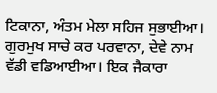ਟਿਕਾਨਾ, ਅੰਤਮ ਮੇਲਾ ਸਹਿਜ ਸੁਭਾਈਆ। ਗੁਰਮੁਖ ਸਾਚੇ ਕਰ ਪਰਵਾਨਾ, ਦੇਵੇ ਨਾਮ ਵੱਡੀ ਵਡਿਆਈਆ। ਇਕ ਜੈਕਾਰਾ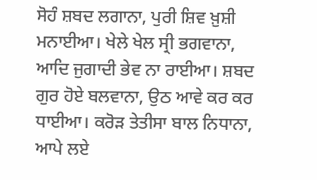ਸੋਹੰ ਸ਼ਬਦ ਲਗਾਨਾ, ਪੁਰੀ ਸ਼ਿਵ ਖ਼ੁਸ਼ੀ ਮਨਾਈਆ। ਖੇਲੇ ਖੇਲ ਸ੍ਰੀ ਭਗਵਾਨਾ, ਆਦਿ ਜੁਗਾਦੀ ਭੇਵ ਨਾ ਰਾਈਆ। ਸ਼ਬਦ ਗੁਰ ਹੋਏ ਬਲਵਾਨਾ, ਉਠ ਆਵੇ ਕਰ ਕਰ ਧਾਈਆ। ਕਰੋੜ ਤੇਤੀਸਾ ਬਾਲ ਨਿਧਾਨਾ, ਆਪੇ ਲਏ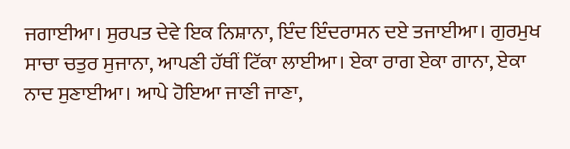ਜਗਾਈਆ। ਸੁਰਪਤ ਦੇਵੇ ਇਕ ਨਿਸ਼ਾਨਾ, ਇੰਦ ਇੰਦਰਾਸਨ ਦਏ ਤਜਾਈਆ। ਗੁਰਮੁਖ ਸਾਚਾ ਚਤੁਰ ਸੁਜਾਨਾ, ਆਪਣੀ ਹੱਥੀਂ ਟਿੱਕਾ ਲਾਈਆ। ਏਕਾ ਰਾਗ ਏਕਾ ਗਾਨਾ, ਏਕਾ ਨਾਦ ਸੁਣਾਈਆ। ਆਪੇ ਹੋਇਆ ਜਾਣੀ ਜਾਣਾ,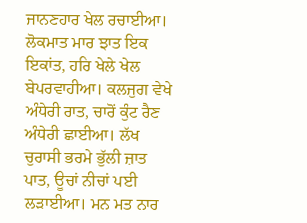ਜਾਨਣਹਾਰ ਖੇਲ ਰਚਾਈਆ। ਲੋਕਮਾਤ ਮਾਰ ਝਾਤ ਇਕ ਇਕਾਂਤ, ਹਰਿ ਖੇਲੇ ਖੇਲ ਬੇਪਰਵਾਹੀਆ। ਕਲਜੁਗ ਵੇਖੇ ਅੰਧੇਰੀ ਰਾਤ, ਚਾਰੋਂ ਕੁੰਟ ਰੈਣ ਅੰਧੇਰੀ ਛਾਈਆ। ਲੱਖ ਚੁਰਾਸੀ ਭਰਮੇ ਭੁੱਲੀ ਜ਼ਾਤ ਪਾਤ, ਊਚਾਂ ਨੀਚਾਂ ਪਈ ਲੜਾਈਆ। ਮਨ ਮਤ ਨਾਰ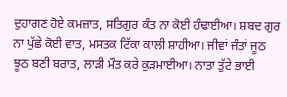ਦੁਹਾਗਣ ਹੋਏ ਕਮਜ਼ਾਤ, ਸਤਿਗੁਰ ਕੰਤ ਨਾ ਕੋਈ ਹੰਢਾਈਆ। ਸ਼ਬਦ ਗੁਰ ਨਾ ਪੁੱਛੇ ਕੋਈ ਵਾਤ, ਮਸਤਕ ਟਿੱਕਾ ਕਾਲੀ ਸ਼ਾਹੀਆ। ਜੀਵਾਂ ਜੰਤਾਂ ਜੂਠ ਝੂਠ ਬਣੀ ਬਰਾਤ, ਲਾੜੀ ਮੌਤ ਕਰੇ ਕੁੜਮਾਈਆ। ਨਾਤਾ ਤੁੱਟੇ ਭਾਈ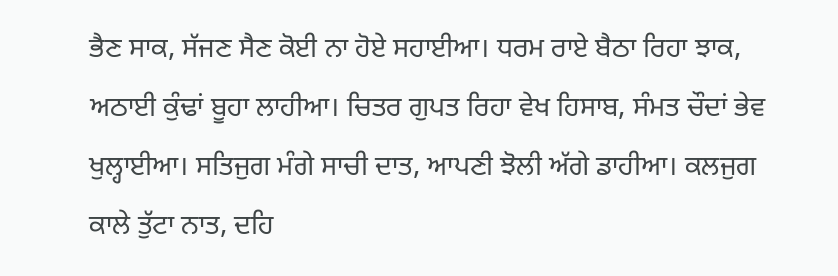ਭੈਣ ਸਾਕ, ਸੱਜਣ ਸੈਣ ਕੋਈ ਨਾ ਹੋਏ ਸਹਾਈਆ। ਧਰਮ ਰਾਏ ਬੈਠਾ ਰਿਹਾ ਝਾਕ, ਅਠਾਈ ਕੁੰਢਾਂ ਬੂਹਾ ਲਾਹੀਆ। ਚਿਤਰ ਗੁਪਤ ਰਿਹਾ ਵੇਖ ਹਿਸਾਬ, ਸੰਮਤ ਚੌਦਾਂ ਭੇਵ ਖੁਲ੍ਹਾਈਆ। ਸਤਿਜੁਗ ਮੰਗੇ ਸਾਚੀ ਦਾਤ, ਆਪਣੀ ਝੋਲੀ ਅੱਗੇ ਡਾਹੀਆ। ਕਲਜੁਗ ਕਾਲੇ ਤੁੱਟਾ ਨਾਤ, ਦਹਿ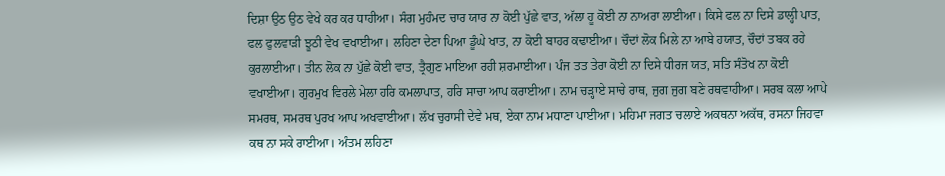ਦਿਸ਼ਾ ਉਠ ਉਠ ਵੇਖੇ ਕਰ ਕਰ ਧਾਹੀਆ। ਸੰਗ ਮੁਹੰਮਦ ਚਾਰ ਯਾਰ ਨਾ ਕੋਈ ਪੁੱਛੇ ਵਾਤ, ਅੱਲਾ ਹੂ ਕੋਈ ਨਾ ਨਾਅਰਾ ਲਾਈਆ। ਕਿਸੇ ਫਲ ਨਾ ਦਿਸੇ ਡਾਲ੍ਹੀ ਪਾਤ, ਫਲ ਫੁਲਵਾੜੀ ਝੂਠੀ ਵੇਖ ਵਖਾਈਆ। ਲਹਿਣਾ ਦੇਣਾ ਪਿਆ ਡੂੰਘੇ ਖਾਤ, ਨਾ ਕੋਈ ਬਾਹਰ ਕਢਾਈਆ। ਚੌਦਾਂ ਲੋਕ ਮਿਲੇ ਨਾ ਆਬੇ ਹਯਾਤ, ਚੌਦਾਂ ਤਬਕ ਰਹੇ ਕੁਰਲਾਈਆ। ਤੀਨ ਲੋਕ ਨਾ ਪੁੱਛੇ ਕੋਈ ਵਾਤ, ਤ੍ਰੈਗੁਣ ਮਾਇਆ ਰਹੀ ਸ਼ਰਮਾਈਆ। ਪੰਜ ਤਤ ਤੇਰਾ ਕੋਈ ਨਾ ਦਿਸੇ ਧੀਰਜ ਯਤ, ਸਤਿ ਸੰਤੋਖ ਨਾ ਕੋਈ ਵਖਾਈਆ। ਗੁਰਮੁਖ ਵਿਰਲੇ ਮੇਲਾ ਹਰਿ ਕਮਲਾਪਾਤ, ਹਰਿ ਸਾਚਾ ਆਪ ਕਰਾਈਆ। ਨਾਮ ਚੜ੍ਹਾਏ ਸਾਚੇ ਰਾਥ, ਜੁਗ ਜੁਗ ਬਣੇ ਰਥਵਾਹੀਆ। ਸਰਬ ਕਲਾ ਆਪੇ ਸਮਰਥ, ਸਮਰਥ ਪੁਰਖ ਆਪ ਅਖਵਾਈਆ। ਲੱਖ ਚੁਰਾਸੀ ਦੇਵੇ ਮਥ, ਏਕਾ ਨਾਮ ਮਧਾਣਾ ਪਾਈਆ। ਮਹਿਮਾ ਜਗਤ ਚਲਾਏ ਅਕਥਨਾ ਅਕੱਥ, ਰਸਨਾ ਜਿਹਵਾ ਕਥ ਨਾ ਸਕੇ ਰਾਈਆ। ਅੰਤਮ ਲਹਿਣਾ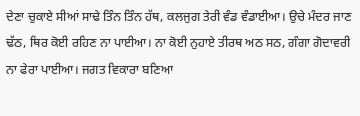ਦੇਣਾ ਚੁਕਾਏ ਸੀਆਂ ਸਾਢੇ ਤਿੰਨ ਤਿੰਨ ਹੱਥ, ਕਲਜੁਗ ਤੇਰੀ ਵੰਡ ਵੰਡਾਈਆ। ਉਚੇ ਮੰਦਰ ਜਾਣ ਢੱਠ, ਥਿਰ ਕੋਈ ਰਹਿਣ ਨਾ ਪਾਈਆ। ਨਾ ਕੋਈ ਨੁਹਾਏ ਤੀਰਥ ਅਠ ਸਠ, ਗੰਗਾ ਗੋਦਾਵਰੀ ਨਾ ਫੇਰਾ ਪਾਈਆ। ਜਗਤ ਵਿਕਾਰਾ ਬਣਿਆ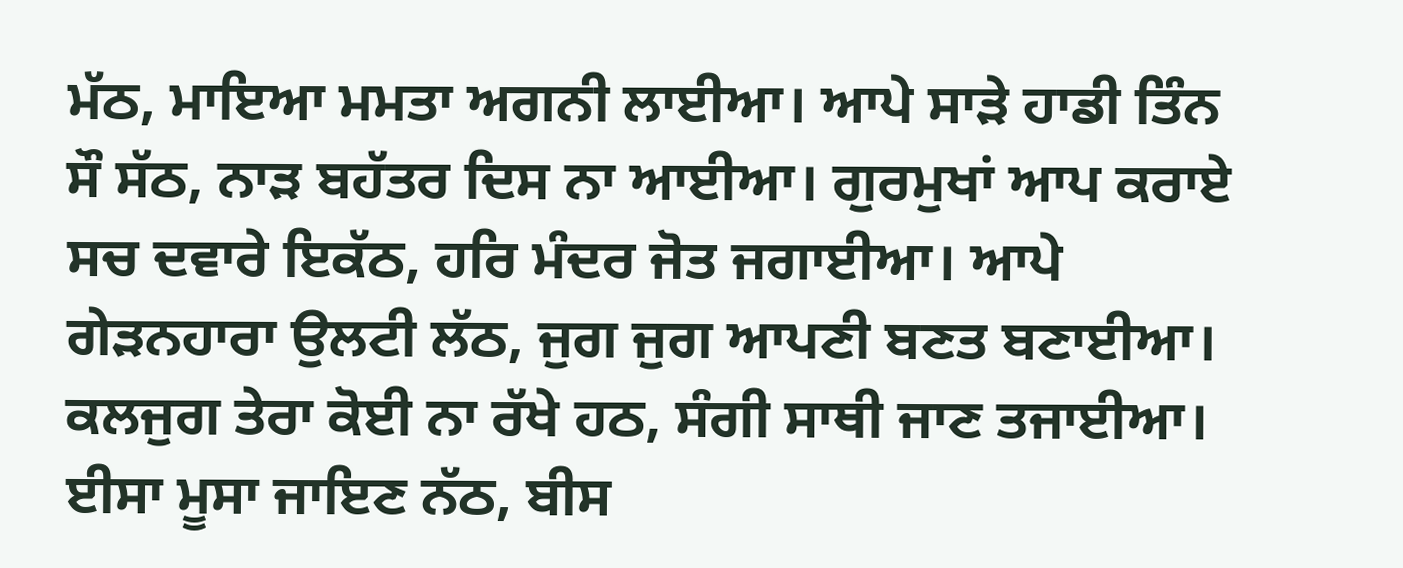ਮੱਠ, ਮਾਇਆ ਮਮਤਾ ਅਗਨੀ ਲਾਈਆ। ਆਪੇ ਸਾੜੇ ਹਾਡੀ ਤਿੰਨ ਸੌ ਸੱਠ, ਨਾੜ ਬਹੱਤਰ ਦਿਸ ਨਾ ਆਈਆ। ਗੁਰਮੁਖਾਂ ਆਪ ਕਰਾਏ ਸਚ ਦਵਾਰੇ ਇਕੱਠ, ਹਰਿ ਮੰਦਰ ਜੋਤ ਜਗਾਈਆ। ਆਪੇ ਗੇੜਨਹਾਰਾ ਉਲਟੀ ਲੱਠ, ਜੁਗ ਜੁਗ ਆਪਣੀ ਬਣਤ ਬਣਾਈਆ। ਕਲਜੁਗ ਤੇਰਾ ਕੋਈ ਨਾ ਰੱਖੇ ਹਠ, ਸੰਗੀ ਸਾਥੀ ਜਾਣ ਤਜਾਈਆ। ਈਸਾ ਮੂਸਾ ਜਾਇਣ ਨੱਠ, ਬੀਸ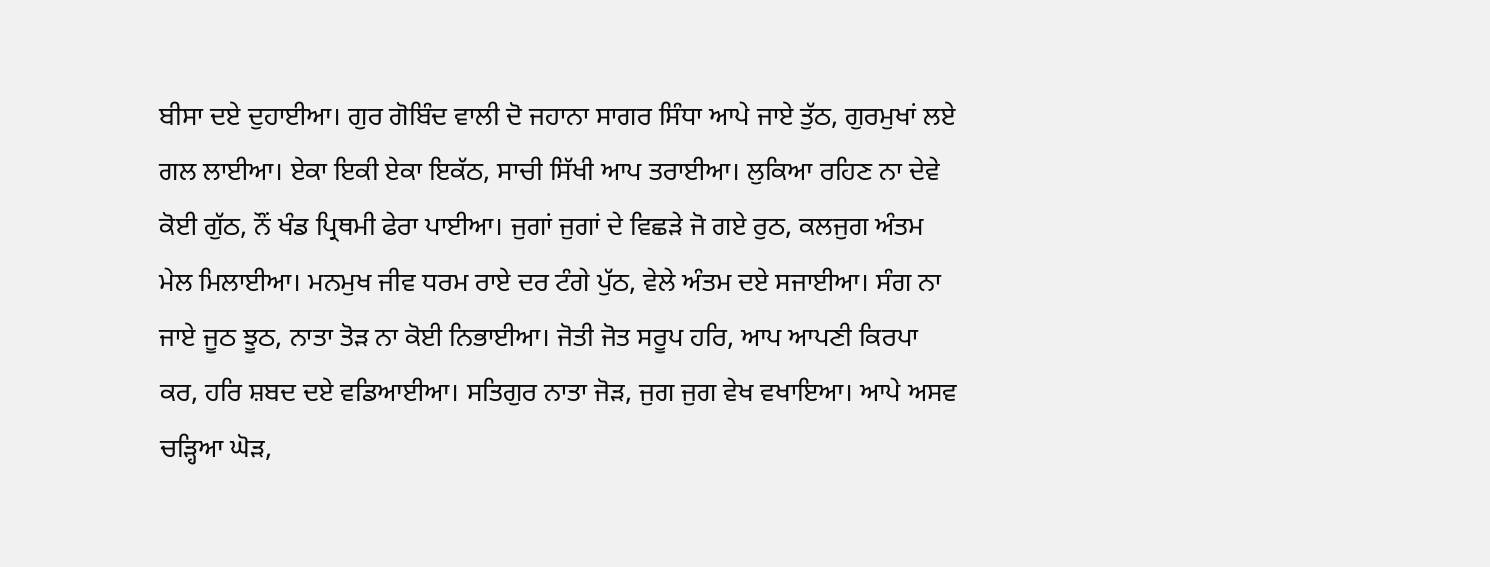ਬੀਸਾ ਦਏ ਦੁਹਾਈਆ। ਗੁਰ ਗੋਬਿੰਦ ਵਾਲੀ ਦੋ ਜਹਾਨਾ ਸਾਗਰ ਸਿੰਧਾ ਆਪੇ ਜਾਏ ਤੁੱਠ, ਗੁਰਮੁਖਾਂ ਲਏ ਗਲ ਲਾਈਆ। ਏਕਾ ਇਕੀ ਏਕਾ ਇਕੱਠ, ਸਾਚੀ ਸਿੱਖੀ ਆਪ ਤਰਾਈਆ। ਲੁਕਿਆ ਰਹਿਣ ਨਾ ਦੇਵੇ ਕੋਈ ਗੁੱਠ, ਨੌਂ ਖੰਡ ਪ੍ਰਿਥਮੀ ਫੇਰਾ ਪਾਈਆ। ਜੁਗਾਂ ਜੁਗਾਂ ਦੇ ਵਿਛੜੇ ਜੋ ਗਏ ਰੁਠ, ਕਲਜੁਗ ਅੰਤਮ ਮੇਲ ਮਿਲਾਈਆ। ਮਨਮੁਖ ਜੀਵ ਧਰਮ ਰਾਏ ਦਰ ਟੰਗੇ ਪੁੱਠ, ਵੇਲੇ ਅੰਤਮ ਦਏ ਸਜਾਈਆ। ਸੰਗ ਨਾ ਜਾਏ ਜੂਠ ਝੂਠ, ਨਾਤਾ ਤੋੜ ਨਾ ਕੋਈ ਨਿਭਾਈਆ। ਜੋਤੀ ਜੋਤ ਸਰੂਪ ਹਰਿ, ਆਪ ਆਪਣੀ ਕਿਰਪਾ ਕਰ, ਹਰਿ ਸ਼ਬਦ ਦਏ ਵਡਿਆਈਆ। ਸਤਿਗੁਰ ਨਾਤਾ ਜੋੜ, ਜੁਗ ਜੁਗ ਵੇਖ ਵਖਾਇਆ। ਆਪੇ ਅਸਵ ਚੜ੍ਹਿਆ ਘੋੜ,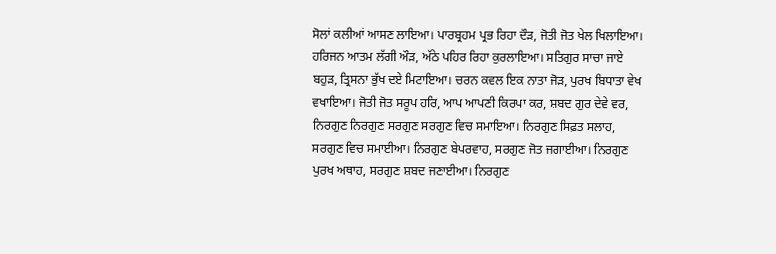ਸੋਲਾਂ ਕਲੀਆਂ ਆਸਣ ਲਾਇਆ। ਪਾਰਬ੍ਰਹਮ ਪ੍ਰਭ ਰਿਹਾ ਦੌੜ, ਜੋਤੀ ਜੋਤ ਖੇਲ ਖਿਲਾਇਆ। ਹਰਿਜਨ ਆਤਮ ਲੱਗੀ ਔੜ, ਅੱਠੇ ਪਹਿਰ ਰਿਹਾ ਕੁਰਲਾਇਆ। ਸਤਿਗੁਰ ਸਾਚਾ ਜਾਏ ਬਹੁੜ, ਤ੍ਰਿਸਨਾ ਭੁੱਖ ਦਏ ਮਿਟਾਇਆ। ਚਰਨ ਕਵਲ ਇਕ ਨਾਤਾ ਜੋੜ, ਪੁਰਖ ਬਿਧਾਤਾ ਵੇਖ ਵਖਾਇਆ। ਜੋਤੀ ਜੋਤ ਸਰੂਪ ਹਰਿ, ਆਪ ਆਪਣੀ ਕਿਰਪਾ ਕਰ, ਸ਼ਬਦ ਗੁਰ ਦੇਵੇ ਵਰ, ਨਿਰਗੁਣ ਨਿਰਗੁਣ ਸਰਗੁਣ ਸਰਗੁਣ ਵਿਚ ਸਮਾਇਆ। ਨਿਰਗੁਣ ਸਿਫ਼ਤ ਸਲਾਹ, ਸਰਗੁਣ ਵਿਚ ਸਮਾਈਆ। ਨਿਰਗੁਣ ਬੇਪਰਵਾਹ, ਸਰਗੁਣ ਜੋਤ ਜਗਾਈਆ। ਨਿਰਗੁਣ ਪੁਰਖ ਅਥਾਹ, ਸਰਗੁਣ ਸ਼ਬਦ ਜਣਾਈਆ। ਨਿਰਗੁਣ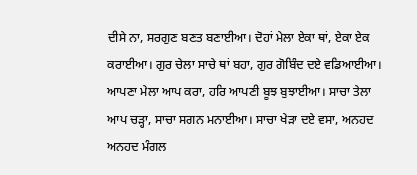ਦੀਸੇ ਨਾ, ਸਰਗੁਣ ਬਣਤ ਬਣਾਈਆ। ਦੋਹਾਂ ਮੇਲਾ ਏਕਾ ਥਾਂ, ਏਕਾ ਏਕ ਕਰਾਈਆ। ਗੁਰ ਚੇਲਾ ਸਾਚੇ ਥਾਂ ਬਹਾ, ਗੁਰ ਗੋਬਿੰਦ ਦਏ ਵਡਿਆਈਆ। ਆਪਣਾ ਮੇਲਾ ਆਪ ਕਰਾ, ਹਰਿ ਆਪਣੀ ਬੂਝ ਬੁਝਾਈਆ। ਸਾਚਾ ਤੇਲਾ ਆਪ ਚੜ੍ਹਾ, ਸਾਚਾ ਸਗਨ ਮਨਾਈਆ। ਸਾਚਾ ਖੇੜਾ ਦਏ ਵਸਾ, ਅਨਹਦ ਅਨਹਦ ਮੰਗਲ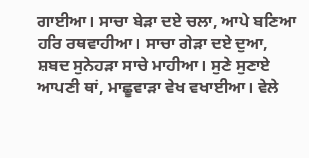ਗਾਈਆ। ਸਾਚਾ ਬੇੜਾ ਦਏ ਚਲਾ, ਆਪੇ ਬਣਿਆ ਹਰਿ ਰਥਵਾਹੀਆ। ਸਾਚਾ ਗੇੜਾ ਦਏ ਦੁਆ, ਸ਼ਬਦ ਸੁਨੇਹੜਾ ਸਾਚੇ ਮਾਹੀਆ। ਸੁਣੇ ਸੁਣਾਏ ਆਪਣੀ ਥਾਂ, ਮਾਛੂਵਾੜਾ ਵੇਖ ਵਖਾਈਆ। ਵੇਲੇ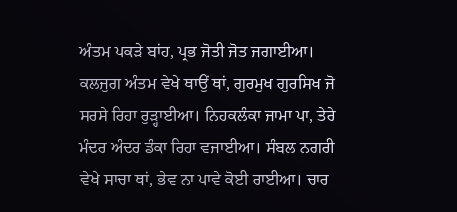ਅੰਤਮ ਪਕੜੇ ਬਾਂਹ, ਪ੍ਰਭ ਜੋਤੀ ਜੋਤ ਜਗਾਈਆ। ਕਲਜੁਗ ਅੰਤਮ ਵੇਖੇ ਥਾਉਂ ਥਾਂ, ਗੁਰਮੁਖ ਗੁਰਸਿਖ ਜੋ ਸਰਸੇ ਰਿਹਾ ਰੁੜ੍ਹਾਈਆ। ਨਿਹਕਲੰਕਾ ਜਾਮਾ ਪਾ, ਤੇਰੇ ਮੰਦਰ ਅੰਦਰ ਡੰਕਾ ਰਿਹਾ ਵਜਾਈਆ। ਸੰਬਲ ਨਗਰੀ ਵੇਖੇ ਸਾਚਾ ਥਾਂ, ਭੇਵ ਨਾ ਪਾਵੇ ਕੋਈ ਰਾਈਆ। ਚਾਰ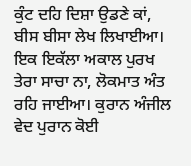ਕੁੰਟ ਦਹਿ ਦਿਸ਼ਾ ਉਡਣੇ ਕਾਂ, ਬੀਸ ਬੀਸਾ ਲੇਖ ਲਿਖਾਈਆ। ਇਕ ਇਕੱਲਾ ਅਕਾਲ ਪੁਰਖ ਤੇਰਾ ਸਾਚਾ ਨਾ, ਲੋਕਮਾਤ ਅੰਤ ਰਹਿ ਜਾਈਆ। ਕੁਰਾਨ ਅੰਜੀਲ ਵੇਦ ਪੁਰਾਨ ਕੋਈ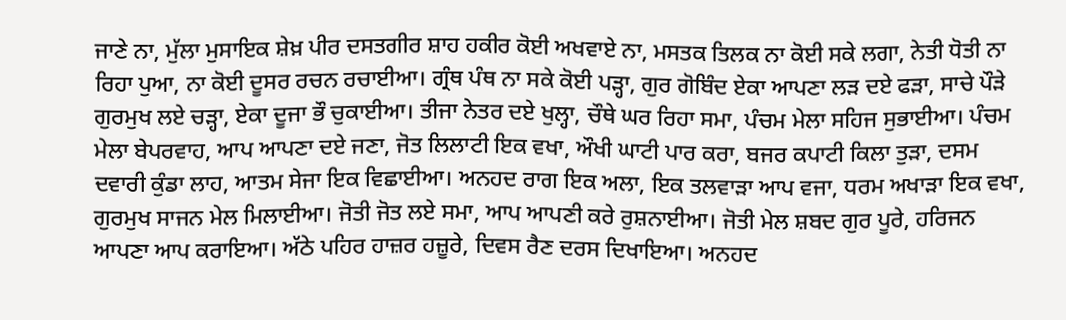ਜਾਣੇ ਨਾ, ਮੁੱਲਾ ਮੁਸਾਇਕ ਸ਼ੇਖ਼ ਪੀਰ ਦਸਤਗੀਰ ਸ਼ਾਹ ਹਕੀਰ ਕੋਈ ਅਖਵਾਏ ਨਾ, ਮਸਤਕ ਤਿਲਕ ਨਾ ਕੋਈ ਸਕੇ ਲਗਾ, ਨੇਤੀ ਧੋਤੀ ਨਾ ਰਿਹਾ ਪੁਆ, ਨਾ ਕੋਈ ਦੂਸਰ ਰਚਨ ਰਚਾਈਆ। ਗ੍ਰੰਥ ਪੰਥ ਨਾ ਸਕੇ ਕੋਈ ਪੜ੍ਹਾ, ਗੁਰ ਗੋਬਿੰਦ ਏਕਾ ਆਪਣਾ ਲੜ ਦਏ ਫੜਾ, ਸਾਚੇ ਪੌੜੇ ਗੁਰਮੁਖ ਲਏ ਚੜ੍ਹਾ, ਏਕਾ ਦੂਜਾ ਭੌ ਚੁਕਾਈਆ। ਤੀਜਾ ਨੇਤਰ ਦਏ ਖੁਲ੍ਹਾ, ਚੌਥੇ ਘਰ ਰਿਹਾ ਸਮਾ, ਪੰਚਮ ਮੇਲਾ ਸਹਿਜ ਸੁਭਾਈਆ। ਪੰਚਮ ਮੇਲਾ ਬੇਪਰਵਾਹ, ਆਪ ਆਪਣਾ ਦਏ ਜਣਾ, ਜੋਤ ਲਿਲਾਟੀ ਇਕ ਵਖਾ, ਔਖੀ ਘਾਟੀ ਪਾਰ ਕਰਾ, ਬਜਰ ਕਪਾਟੀ ਕਿਲਾ ਤੁੜਾ, ਦਸਮ ਦਵਾਰੀ ਕੁੰਡਾ ਲਾਹ, ਆਤਮ ਸੇਜਾ ਇਕ ਵਿਛਾਈਆ। ਅਨਹਦ ਰਾਗ ਇਕ ਅਲਾ, ਇਕ ਤਲਵਾੜਾ ਆਪ ਵਜਾ, ਧਰਮ ਅਖਾੜਾ ਇਕ ਵਖਾ, ਗੁਰਮੁਖ ਸਾਜਨ ਮੇਲ ਮਿਲਾਈਆ। ਜੋਤੀ ਜੋਤ ਲਏ ਸਮਾ, ਆਪ ਆਪਣੀ ਕਰੇ ਰੁਸ਼ਨਾਈਆ। ਜੋਤੀ ਮੇਲ ਸ਼ਬਦ ਗੁਰ ਪੂਰੇ, ਹਰਿਜਨ ਆਪਣਾ ਆਪ ਕਰਾਇਆ। ਅੱਠੇ ਪਹਿਰ ਹਾਜ਼ਰ ਹਜ਼ੂਰੇ, ਦਿਵਸ ਰੈਣ ਦਰਸ ਦਿਖਾਇਆ। ਅਨਹਦ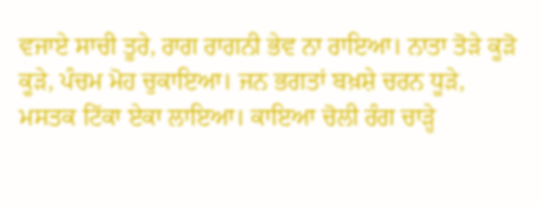ਵਜਾਏ ਸਾਚੀ ਤੂਰੇ, ਰਾਗ ਰਾਗਨੀ ਭੇਵ ਨਾ ਰਾਇਆ। ਨਾਤਾ ਤੋੜੇ ਕੂੜੋ ਕੂੜੇ, ਪੰਚਮ ਮੋਹ ਚੁਕਾਇਆ। ਜਨ ਭਗਤਾਂ ਬਖ਼ਸ਼ੇ ਚਰਨ ਧੂੜੇ, ਮਸਤਕ ਟਿੱਕਾ ਏਕਾ ਲਾਇਆ। ਕਾਇਆ ਚੋਲੀ ਰੰਗ ਚਾੜ੍ਹੇ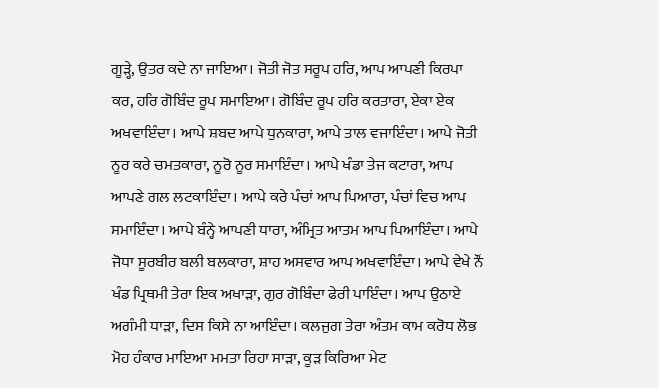ਗੂੜ੍ਹੇ, ਉਤਰ ਕਦੇ ਨਾ ਜਾਇਆ। ਜੋਤੀ ਜੋਤ ਸਰੂਪ ਹਰਿ, ਆਪ ਆਪਣੀ ਕਿਰਪਾ ਕਰ, ਹਰਿ ਗੋਬਿੰਦ ਰੂਪ ਸਮਾਇਆ। ਗੋਬਿੰਦ ਰੂਪ ਹਰਿ ਕਰਤਾਰਾ, ਏਕਾ ਏਕ ਅਖਵਾਇੰਦਾ। ਆਪੇ ਸ਼ਬਦ ਆਪੇ ਧੁਨਕਾਰਾ, ਆਪੇ ਤਾਲ ਵਜਾਇੰਦਾ। ਆਪੇ ਜੋਤੀ ਨੂਰ ਕਰੇ ਚਮਤਕਾਰਾ, ਨੂਰੋ ਨੂਰ ਸਮਾਇੰਦਾ। ਆਪੇ ਖੰਡਾ ਤੇਜ ਕਟਾਰਾ, ਆਪ ਆਪਣੇ ਗਲ ਲਟਕਾਇੰਦਾ। ਆਪੇ ਕਰੇ ਪੰਚਾਂ ਆਪ ਪਿਆਰਾ, ਪੰਚਾਂ ਵਿਚ ਆਪ ਸਮਾਇੰਦਾ। ਆਪੇ ਬੰਨ੍ਹੇ ਆਪਣੀ ਧਾਰਾ, ਅੰਮ੍ਰਿਤ ਆਤਮ ਆਪ ਪਿਆਇੰਦਾ। ਆਪੇ ਜੋਧਾ ਸੂਰਬੀਰ ਬਲੀ ਬਲਕਾਰਾ, ਸ਼ਾਹ ਅਸਵਾਰ ਆਪ ਅਖਵਾਇੰਦਾ। ਆਪੇ ਵੇਖੇ ਨੌਂ ਖੰਡ ਪ੍ਰਿਥਮੀ ਤੇਰਾ ਇਕ ਅਖਾੜਾ, ਗੁਰ ਗੋਬਿੰਦਾ ਫੇਰੀ ਪਾਇੰਦਾ। ਆਪ ਉਠਾਏ ਅਗੰਮੀ ਧਾੜਾ, ਦਿਸ ਕਿਸੇ ਨਾ ਆਇੰਦਾ। ਕਲਜੁਗ ਤੇਰਾ ਅੰਤਮ ਕਾਮ ਕਰੋਧ ਲੋਭ ਮੋਹ ਹੰਕਾਰ ਮਾਇਆ ਮਮਤਾ ਰਿਹਾ ਸਾੜਾ, ਕੂੜ ਕਿਰਿਆ ਮੇਟ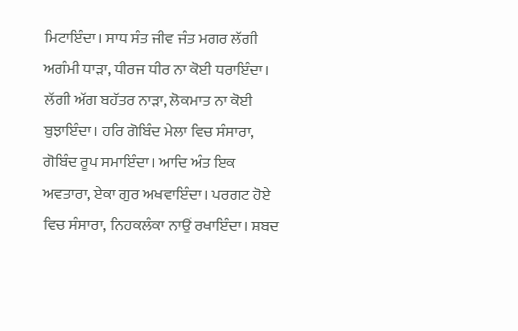ਮਿਟਾਇੰਦਾ। ਸਾਧ ਸੰਤ ਜੀਵ ਜੰਤ ਮਗਰ ਲੱਗੀ ਅਗੰਮੀ ਧਾੜਾ, ਧੀਰਜ ਧੀਰ ਨਾ ਕੋਈ ਧਰਾਇੰਦਾ। ਲੱਗੀ ਅੱਗ ਬਹੱਤਰ ਨਾੜਾ, ਲੋਕਮਾਤ ਨਾ ਕੋਈ ਬੁਝਾਇੰਦਾ। ਹਰਿ ਗੋਬਿੰਦ ਮੇਲਾ ਵਿਚ ਸੰਸਾਰਾ, ਗੋਬਿੰਦ ਰੂਪ ਸਮਾਇੰਦਾ। ਆਦਿ ਅੰਤ ਇਕ ਅਵਤਾਰਾ, ਏਕਾ ਗੁਰ ਅਖਵਾਇੰਦਾ। ਪਰਗਟ ਹੋਏ ਵਿਚ ਸੰਸਾਰਾ, ਨਿਹਕਲੰਕਾ ਨਾਉਂ ਰਖਾਇੰਦਾ। ਸ਼ਬਦ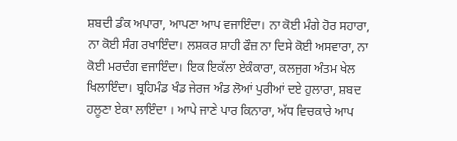ਸ਼ਬਦੀ ਡੰਕ ਅਪਾਰਾ, ਆਪਣਾ ਆਪ ਵਜਾਇੰਦਾ। ਨਾ ਕੋਈ ਮੰਗੇ ਹੋਰ ਸਹਾਰਾ, ਨਾ ਕੋਈ ਸੰਗ ਰਖਾਇੰਦਾ। ਲਸ਼ਕਰ ਸ਼ਾਹੀ ਫੌਜ਼ ਨਾ ਦਿਸੇ ਕੋਈ ਅਸਵਾਰਾ, ਨਾ ਕੋਈ ਮਰਦੰਗ ਵਜਾਇੰਦਾ। ਇਕ ਇਕੱਲਾ ਏਕੰਕਾਰਾ, ਕਲਜੁਗ ਅੰਤਮ ਖੇਲ ਖਿਲਾਇੰਦਾ। ਬ੍ਰਹਿਮੰਡ ਖੰਡ ਜੇਰਜ ਅੰਡ ਲੋਆਂ ਪੁਰੀਆਂ ਦਏ ਹੁਲਾਰਾ, ਸ਼ਬਦ ਹਲੂਣਾ ਏਕਾ ਲਾਇੰਦਾ । ਆਪੇ ਜਾਣੇ ਪਾਰ ਕਿਨਾਰਾ, ਅੱਧ ਵਿਚਕਾਰੇ ਆਪ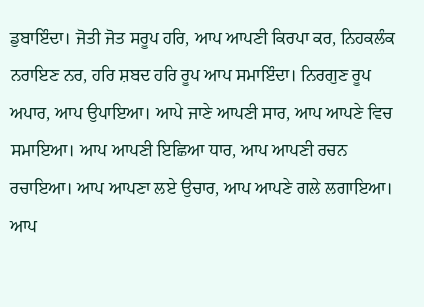ਡੁਬਾਇੰਦਾ। ਜੋਤੀ ਜੋਤ ਸਰੂਪ ਹਰਿ, ਆਪ ਆਪਣੀ ਕਿਰਪਾ ਕਰ, ਨਿਹਕਲੰਕ ਨਰਾਇਣ ਨਰ, ਹਰਿ ਸ਼ਬਦ ਹਰਿ ਰੂਪ ਆਪ ਸਮਾਇੰਦਾ। ਨਿਰਗੁਣ ਰੂਪ ਅਪਾਰ, ਆਪ ਉਪਾਇਆ। ਆਪੇ ਜਾਣੇ ਆਪਣੀ ਸਾਰ, ਆਪ ਆਪਣੇ ਵਿਚ ਸਮਾਇਆ। ਆਪ ਆਪਣੀ ਇਛਿਆ ਧਾਰ, ਆਪ ਆਪਣੀ ਰਚਨ ਰਚਾਇਆ। ਆਪ ਆਪਣਾ ਲਏ ਉਚਾਰ, ਆਪ ਆਪਣੇ ਗਲੇ ਲਗਾਇਆ। ਆਪ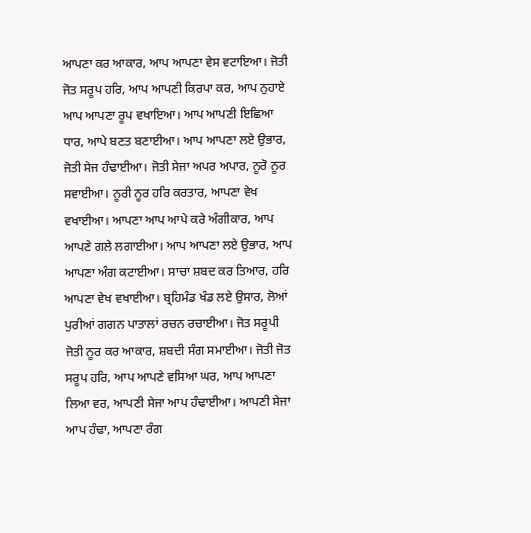ਆਪਣਾ ਕਰ ਆਕਾਰ, ਆਪ ਆਪਣਾ ਵੇਸ ਵਟਾਇਆ। ਜੋਤੀ ਜੋਤ ਸਰੂਪ ਹਰਿ, ਆਪ ਆਪਣੀ ਕਿਰਪਾ ਕਰ, ਆਪ ਨੁਹਾਏ ਆਪ ਆਪਣਾ ਰੂਪ ਵਖਾਇਆ। ਆਪ ਆਪਣੀ ਇਛਿਆ ਧਾਰ, ਆਪੇ ਬਣਤ ਬਣਾਈਆ। ਆਪ ਆਪਣਾ ਲਏ ਉਭਾਰ, ਜੋਤੀ ਸੇਜ ਹੰਢਾਈਆ। ਜੋਤੀ ਸੇਜਾ ਅਪਰ ਅਪਾਰ, ਨੂਰੋ ਨੂਰ ਸਵਾਈਆ। ਨੂਰੀ ਨੂਰ ਹਰਿ ਕਰਤਾਰ, ਆਪਣਾ ਵੇਖ ਵਖਾਈਆ। ਆਪਣਾ ਆਪ ਆਪੇ ਕਰੇ ਅੰਗੀਕਾਰ, ਆਪ ਆਪਣੇ ਗਲੇ ਲਗਾਈਆ। ਆਪ ਆਪਣਾ ਲਏ ਉਭਾਰ, ਆਪ ਆਪਣਾ ਅੰਗ ਕਟਾਈਆ। ਸਾਚਾ ਸ਼ਬਦ ਕਰ ਤਿਆਰ, ਹਰਿ ਆਪਣਾ ਵੇਖ ਵਖਾਈਆ। ਬ੍ਰਹਿਮੰਡ ਖੰਡ ਲਏ ਉਸਾਰ, ਲੋਆਂ ਪੁਰੀਆਂ ਗਗਨ ਪਾਤਾਲਾਂ ਰਚਨ ਰਚਾਈਆ। ਜੋਤ ਸਰੂਪੀ ਜੋਤੀ ਨੂਰ ਕਰ ਆਕਾਰ, ਸ਼ਬਦੀ ਸੰਗ ਸਮਾਈਆ। ਜੋਤੀ ਜੋਤ ਸਰੂਪ ਹਰਿ, ਆਪ ਆਪਣੇ ਵਸਿਆ ਘਰ, ਆਪ ਆਪਣਾ ਲਿਆ ਵਰ, ਆਪਣੀ ਸੇਜਾ ਆਪ ਹੰਢਾਈਆ। ਆਪਣੀ ਸੇਜਾ ਆਪ ਹੰਢਾ, ਆਪਣਾ ਰੰਗ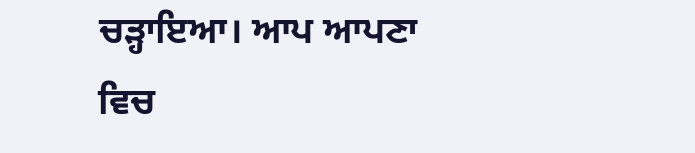ਚੜ੍ਹਾਇਆ। ਆਪ ਆਪਣਾ ਵਿਚ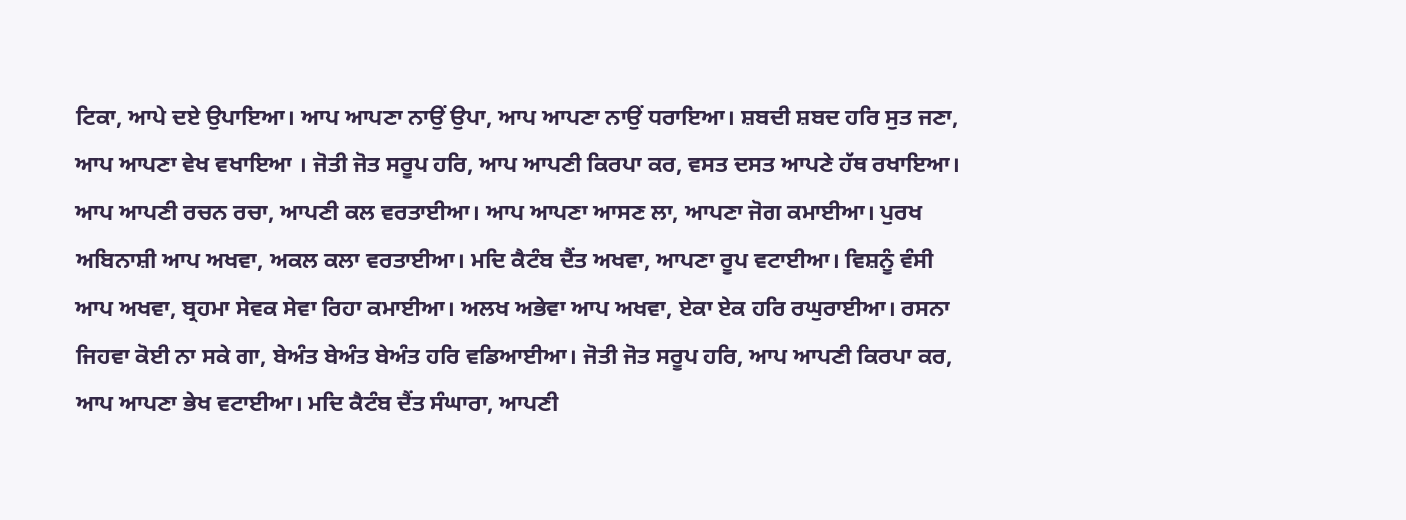ਟਿਕਾ, ਆਪੇ ਦਏ ਉਪਾਇਆ। ਆਪ ਆਪਣਾ ਨਾਉਂ ਉਪਾ, ਆਪ ਆਪਣਾ ਨਾਉਂ ਧਰਾਇਆ। ਸ਼ਬਦੀ ਸ਼ਬਦ ਹਰਿ ਸੁਤ ਜਣਾ, ਆਪ ਆਪਣਾ ਵੇਖ ਵਖਾਇਆ । ਜੋਤੀ ਜੋਤ ਸਰੂਪ ਹਰਿ, ਆਪ ਆਪਣੀ ਕਿਰਪਾ ਕਰ, ਵਸਤ ਦਸਤ ਆਪਣੇ ਹੱਥ ਰਖਾਇਆ। ਆਪ ਆਪਣੀ ਰਚਨ ਰਚਾ, ਆਪਣੀ ਕਲ ਵਰਤਾਈਆ। ਆਪ ਆਪਣਾ ਆਸਣ ਲਾ, ਆਪਣਾ ਜੋਗ ਕਮਾਈਆ। ਪੁਰਖ ਅਬਿਨਾਸ਼ੀ ਆਪ ਅਖਵਾ, ਅਕਲ ਕਲਾ ਵਰਤਾਈਆ। ਮਦਿ ਕੈਟੰਬ ਦੈਂਤ ਅਖਵਾ, ਆਪਣਾ ਰੂਪ ਵਟਾਈਆ। ਵਿਸ਼ਨੂੰ ਵੰਸੀ ਆਪ ਅਖਵਾ, ਬ੍ਰਹਮਾ ਸੇਵਕ ਸੇਵਾ ਰਿਹਾ ਕਮਾਈਆ। ਅਲਖ ਅਭੇਵਾ ਆਪ ਅਖਵਾ, ਏਕਾ ਏਕ ਹਰਿ ਰਘੁਰਾਈਆ। ਰਸਨਾ ਜਿਹਵਾ ਕੋਈ ਨਾ ਸਕੇ ਗਾ, ਬੇਅੰਤ ਬੇਅੰਤ ਬੇਅੰਤ ਹਰਿ ਵਡਿਆਈਆ। ਜੋਤੀ ਜੋਤ ਸਰੂਪ ਹਰਿ, ਆਪ ਆਪਣੀ ਕਿਰਪਾ ਕਰ, ਆਪ ਆਪਣਾ ਭੇਖ ਵਟਾਈਆ। ਮਦਿ ਕੈਟੰਬ ਦੈਂਤ ਸੰਘਾਰਾ, ਆਪਣੀ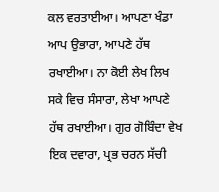ਕਲ ਵਰਤਾਈਆ। ਆਪਣਾ ਖੰਡਾ ਆਪ ਉਭਾਰਾ, ਆਪਣੇ ਹੱਥ ਰਖਾਈਆ। ਨਾ ਕੋਈ ਲੇਖ ਲਿਖ ਸਕੇ ਵਿਚ ਸੰਸਾਰਾ, ਲੇਖਾ ਆਪਣੇ ਹੱਥ ਰਖਾਈਆ। ਗੁਰ ਗੋਬਿੰਦਾ ਵੇਖ ਇਕ ਦਵਾਰਾ, ਪ੍ਰਭ ਚਰਨ ਸੱਚੀ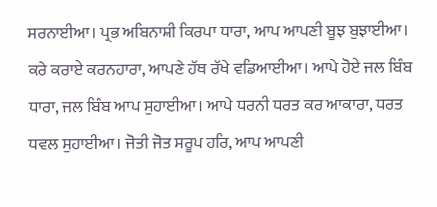ਸਰਨਾਈਆ। ਪ੍ਰਭ ਅਬਿਨਾਸ਼ੀ ਕਿਰਪਾ ਧਾਰਾ, ਆਪ ਆਪਣੀ ਬੂਝ ਬੁਝਾਈਆ। ਕਰੇ ਕਰਾਏ ਕਰਨਹਾਰਾ, ਆਪਣੇ ਹੱਥ ਰੱਖੇ ਵਡਿਆਈਆ। ਆਪੇ ਹੋਏ ਜਲ ਬਿੰਬ ਧਾਰਾ, ਜਲ ਬਿੰਬ ਆਪ ਸੁਹਾਈਆ। ਆਪੇ ਧਰਨੀ ਧਰਤ ਕਰ ਆਕਾਰਾ, ਧਰਤ ਧਵਲ ਸੁਹਾਈਆ। ਜੋਤੀ ਜੋਤ ਸਰੂਪ ਹਰਿ, ਆਪ ਆਪਣੀ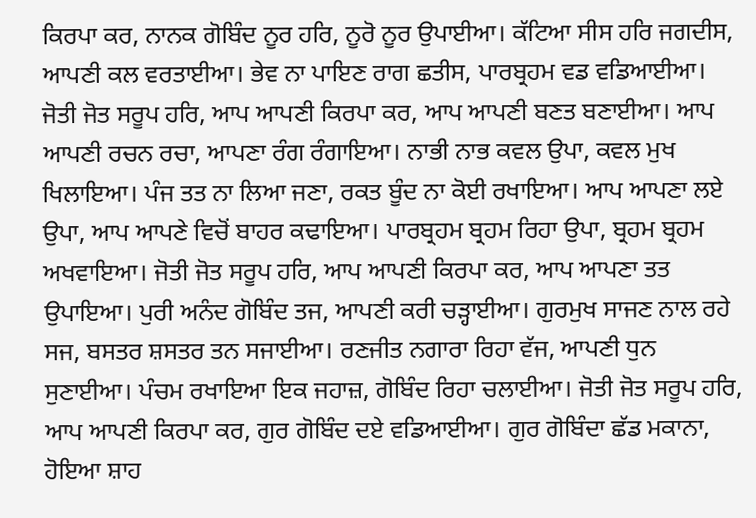ਕਿਰਪਾ ਕਰ, ਨਾਨਕ ਗੋਬਿੰਦ ਨੂਰ ਹਰਿ, ਨੂਰੋ ਨੂਰ ਉਪਾਈਆ। ਕੱਟਿਆ ਸੀਸ ਹਰਿ ਜਗਦੀਸ, ਆਪਣੀ ਕਲ ਵਰਤਾਈਆ। ਭੇਵ ਨਾ ਪਾਇਣ ਰਾਗ ਛਤੀਸ, ਪਾਰਬ੍ਰਹਮ ਵਡ ਵਡਿਆਈਆ। ਜੋਤੀ ਜੋਤ ਸਰੂਪ ਹਰਿ, ਆਪ ਆਪਣੀ ਕਿਰਪਾ ਕਰ, ਆਪ ਆਪਣੀ ਬਣਤ ਬਣਾਈਆ। ਆਪ ਆਪਣੀ ਰਚਨ ਰਚਾ, ਆਪਣਾ ਰੰਗ ਰੰਗਾਇਆ। ਨਾਭੀ ਨਾਭ ਕਵਲ ਉਪਾ, ਕਵਲ ਮੁਖ ਖਿਲਾਇਆ। ਪੰਜ ਤਤ ਨਾ ਲਿਆ ਜਣਾ, ਰਕਤ ਬੂੰਦ ਨਾ ਕੋਈ ਰਖਾਇਆ। ਆਪ ਆਪਣਾ ਲਏ ਉਪਾ, ਆਪ ਆਪਣੇ ਵਿਚੋਂ ਬਾਹਰ ਕਢਾਇਆ। ਪਾਰਬ੍ਰਹਮ ਬ੍ਰਹਮ ਰਿਹਾ ਉਪਾ, ਬ੍ਰਹਮ ਬ੍ਰਹਮ ਅਖਵਾਇਆ। ਜੋਤੀ ਜੋਤ ਸਰੂਪ ਹਰਿ, ਆਪ ਆਪਣੀ ਕਿਰਪਾ ਕਰ, ਆਪ ਆਪਣਾ ਤਤ ਉਪਾਇਆ। ਪੁਰੀ ਅਨੰਦ ਗੋਬਿੰਦ ਤਜ, ਆਪਣੀ ਕਰੀ ਚੜ੍ਹਾਈਆ। ਗੁਰਮੁਖ ਸਾਜਣ ਨਾਲ ਰਹੇ ਸਜ, ਬਸਤਰ ਸ਼ਸਤਰ ਤਨ ਸਜਾਈਆ। ਰਣਜੀਤ ਨਗਾਰਾ ਰਿਹਾ ਵੱਜ, ਆਪਣੀ ਧੁਨ ਸੁਣਾਈਆ। ਪੰਚਮ ਰਖਾਇਆ ਇਕ ਜਹਾਜ਼, ਗੋਬਿੰਦ ਰਿਹਾ ਚਲਾਈਆ। ਜੋਤੀ ਜੋਤ ਸਰੂਪ ਹਰਿ, ਆਪ ਆਪਣੀ ਕਿਰਪਾ ਕਰ, ਗੁਰ ਗੋਬਿੰਦ ਦਏ ਵਡਿਆਈਆ। ਗੁਰ ਗੋਬਿੰਦਾ ਛੱਡ ਮਕਾਨਾ, ਹੋਇਆ ਸ਼ਾਹ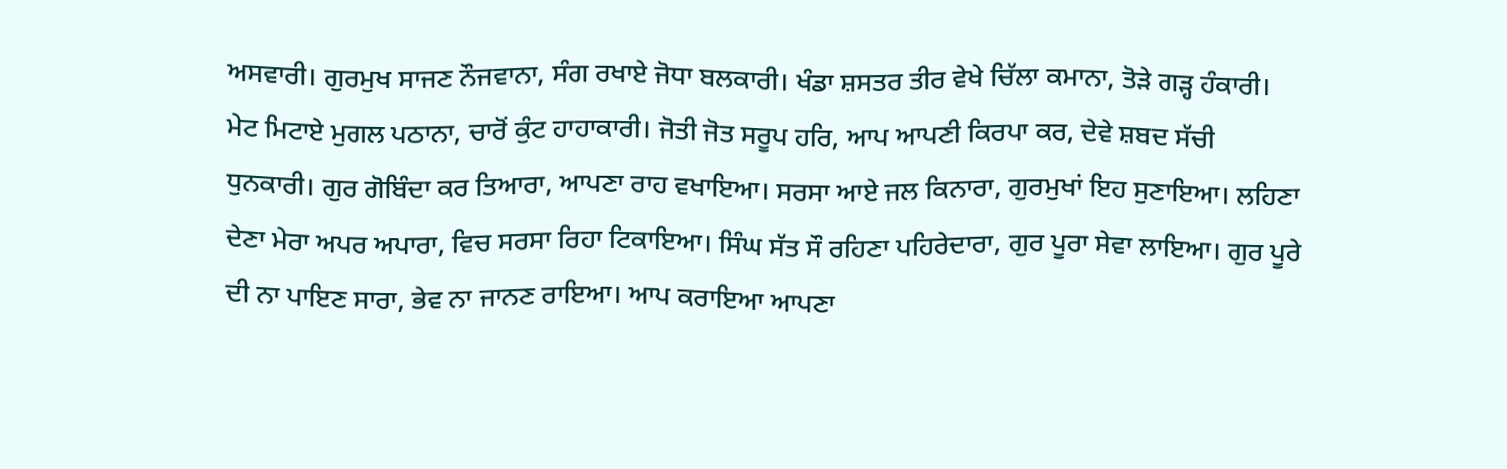ਅਸਵਾਰੀ। ਗੁਰਮੁਖ ਸਾਜਣ ਨੌਜਵਾਨਾ, ਸੰਗ ਰਖਾਏ ਜੋਧਾ ਬਲਕਾਰੀ। ਖੰਡਾ ਸ਼ਸਤਰ ਤੀਰ ਵੇਖੇ ਚਿੱਲਾ ਕਮਾਨਾ, ਤੋੜੇ ਗੜ੍ਹ ਹੰਕਾਰੀ। ਮੇਟ ਮਿਟਾਏ ਮੁਗਲ ਪਠਾਨਾ, ਚਾਰੋਂ ਕੁੰਟ ਹਾਹਾਕਾਰੀ। ਜੋਤੀ ਜੋਤ ਸਰੂਪ ਹਰਿ, ਆਪ ਆਪਣੀ ਕਿਰਪਾ ਕਰ, ਦੇਵੇ ਸ਼ਬਦ ਸੱਚੀ ਧੁਨਕਾਰੀ। ਗੁਰ ਗੋਬਿੰਦਾ ਕਰ ਤਿਆਰਾ, ਆਪਣਾ ਰਾਹ ਵਖਾਇਆ। ਸਰਸਾ ਆਏ ਜਲ ਕਿਨਾਰਾ, ਗੁਰਮੁਖਾਂ ਇਹ ਸੁਣਾਇਆ। ਲਹਿਣਾ ਦੇਣਾ ਮੇਰਾ ਅਪਰ ਅਪਾਰਾ, ਵਿਚ ਸਰਸਾ ਰਿਹਾ ਟਿਕਾਇਆ। ਸਿੰਘ ਸੱਤ ਸੌ ਰਹਿਣਾ ਪਹਿਰੇਦਾਰਾ, ਗੁਰ ਪੂਰਾ ਸੇਵਾ ਲਾਇਆ। ਗੁਰ ਪੂਰੇ ਦੀ ਨਾ ਪਾਇਣ ਸਾਰਾ, ਭੇਵ ਨਾ ਜਾਨਣ ਰਾਇਆ। ਆਪ ਕਰਾਇਆ ਆਪਣਾ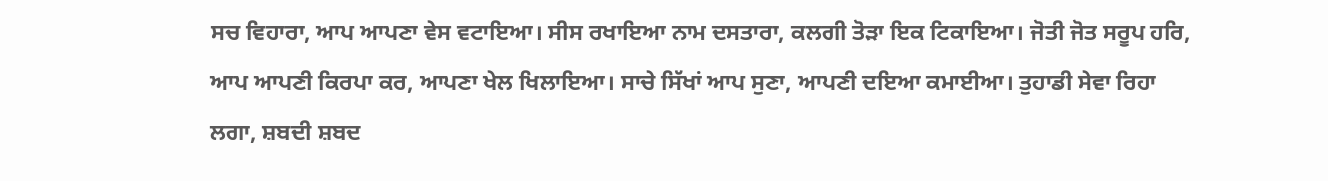ਸਚ ਵਿਹਾਰਾ, ਆਪ ਆਪਣਾ ਵੇਸ ਵਟਾਇਆ। ਸੀਸ ਰਖਾਇਆ ਨਾਮ ਦਸਤਾਰਾ, ਕਲਗੀ ਤੋੜਾ ਇਕ ਟਿਕਾਇਆ। ਜੋਤੀ ਜੋਤ ਸਰੂਪ ਹਰਿ, ਆਪ ਆਪਣੀ ਕਿਰਪਾ ਕਰ, ਆਪਣਾ ਖੇਲ ਖਿਲਾਇਆ। ਸਾਚੇ ਸਿੱਖਾਂ ਆਪ ਸੁਣਾ, ਆਪਣੀ ਦਇਆ ਕਮਾਈਆ। ਤੁਹਾਡੀ ਸੇਵਾ ਰਿਹਾ ਲਗਾ, ਸ਼ਬਦੀ ਸ਼ਬਦ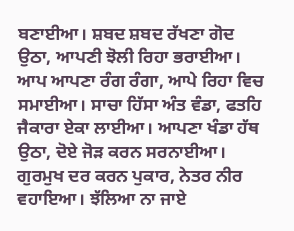ਬਣਾਈਆ। ਸ਼ਬਦ ਸ਼ਬਦ ਰੱਖਣਾ ਗੋਦ ਉਠਾ, ਆਪਣੀ ਝੋਲੀ ਰਿਹਾ ਭਰਾਈਆ। ਆਪ ਆਪਣਾ ਰੰਗ ਰੰਗਾ, ਆਪੇ ਰਿਹਾ ਵਿਚ ਸਮਾਈਆ। ਸਾਚਾ ਹਿੱਸਾ ਅੰਤ ਵੰਡਾ, ਫਤਹਿ ਜੈਕਾਰਾ ਏਕਾ ਲਾਈਆ। ਆਪਣਾ ਖੰਡਾ ਹੱਥ ਉਠਾ, ਦੋਏ ਜੋੜ ਕਰਨ ਸਰਨਾਈਆ। ਗੁਰਮੁਖ ਦਰ ਕਰਨ ਪੁਕਾਰ, ਨੇਤਰ ਨੀਰ ਵਹਾਇਆ। ਝੱਲਿਆ ਨਾ ਜਾਏ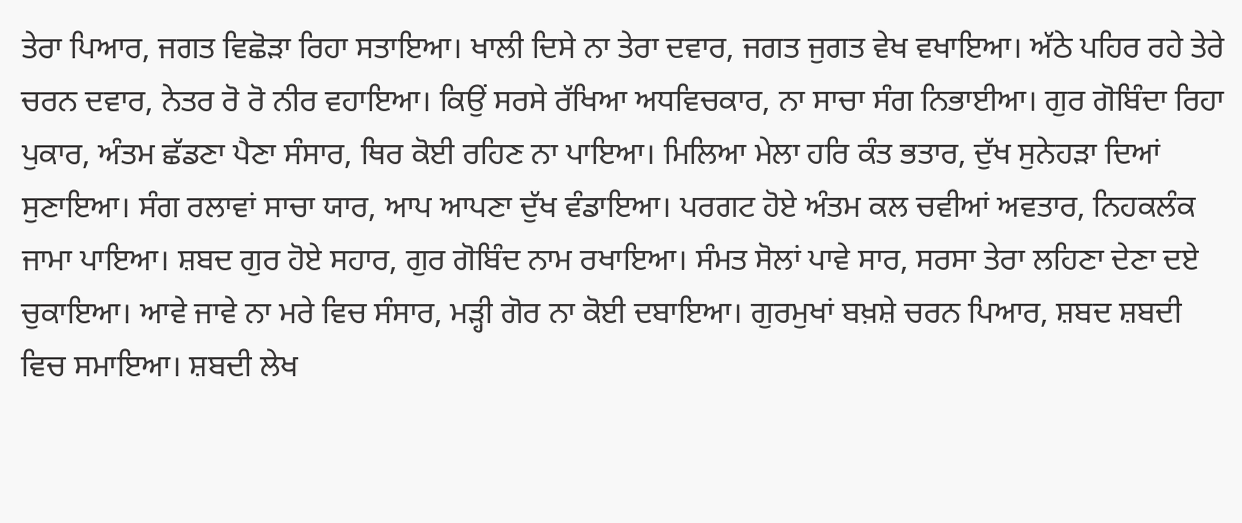ਤੇਰਾ ਪਿਆਰ, ਜਗਤ ਵਿਛੋੜਾ ਰਿਹਾ ਸਤਾਇਆ। ਖਾਲੀ ਦਿਸੇ ਨਾ ਤੇਰਾ ਦਵਾਰ, ਜਗਤ ਜੁਗਤ ਵੇਖ ਵਖਾਇਆ। ਅੱਠੇ ਪਹਿਰ ਰਹੇ ਤੇਰੇ ਚਰਨ ਦਵਾਰ, ਨੇਤਰ ਰੋ ਰੋ ਨੀਰ ਵਹਾਇਆ। ਕਿਉਂ ਸਰਸੇ ਰੱਖਿਆ ਅਧਵਿਚਕਾਰ, ਨਾ ਸਾਚਾ ਸੰਗ ਨਿਭਾਈਆ। ਗੁਰ ਗੋਬਿੰਦਾ ਰਿਹਾ ਪੁਕਾਰ, ਅੰਤਮ ਛੱਡਣਾ ਪੈਣਾ ਸੰਸਾਰ, ਥਿਰ ਕੋਈ ਰਹਿਣ ਨਾ ਪਾਇਆ। ਮਿਲਿਆ ਮੇਲਾ ਹਰਿ ਕੰਤ ਭਤਾਰ, ਦੁੱਖ ਸੁਨੇਹੜਾ ਦਿਆਂ ਸੁਣਾਇਆ। ਸੰਗ ਰਲਾਵਾਂ ਸਾਚਾ ਯਾਰ, ਆਪ ਆਪਣਾ ਦੁੱਖ ਵੰਡਾਇਆ। ਪਰਗਟ ਹੋਏ ਅੰਤਮ ਕਲ ਚਵੀਆਂ ਅਵਤਾਰ, ਨਿਹਕਲੰਕ ਜਾਮਾ ਪਾਇਆ। ਸ਼ਬਦ ਗੁਰ ਹੋਏ ਸਹਾਰ, ਗੁਰ ਗੋਬਿੰਦ ਨਾਮ ਰਖਾਇਆ। ਸੰਮਤ ਸੋਲਾਂ ਪਾਵੇ ਸਾਰ, ਸਰਸਾ ਤੇਰਾ ਲਹਿਣਾ ਦੇਣਾ ਦਏ ਚੁਕਾਇਆ। ਆਵੇ ਜਾਵੇ ਨਾ ਮਰੇ ਵਿਚ ਸੰਸਾਰ, ਮੜ੍ਹੀ ਗੋਰ ਨਾ ਕੋਈ ਦਬਾਇਆ। ਗੁਰਮੁਖਾਂ ਬਖ਼ਸ਼ੇ ਚਰਨ ਪਿਆਰ, ਸ਼ਬਦ ਸ਼ਬਦੀ ਵਿਚ ਸਮਾਇਆ। ਸ਼ਬਦੀ ਲੇਖ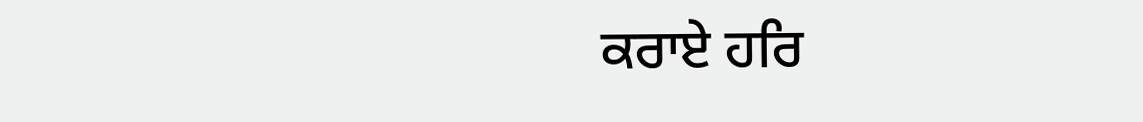ਕਰਾਏ ਹਰਿ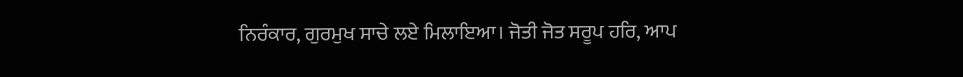ਨਿਰੰਕਾਰ, ਗੁਰਮੁਖ ਸਾਚੇ ਲਏ ਮਿਲਾਇਆ। ਜੋਤੀ ਜੋਤ ਸਰੂਪ ਹਰਿ, ਆਪ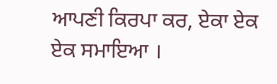ਆਪਣੀ ਕਿਰਪਾ ਕਰ, ਏਕਾ ਏਕ ਏਕ ਸਮਾਇਆ ।